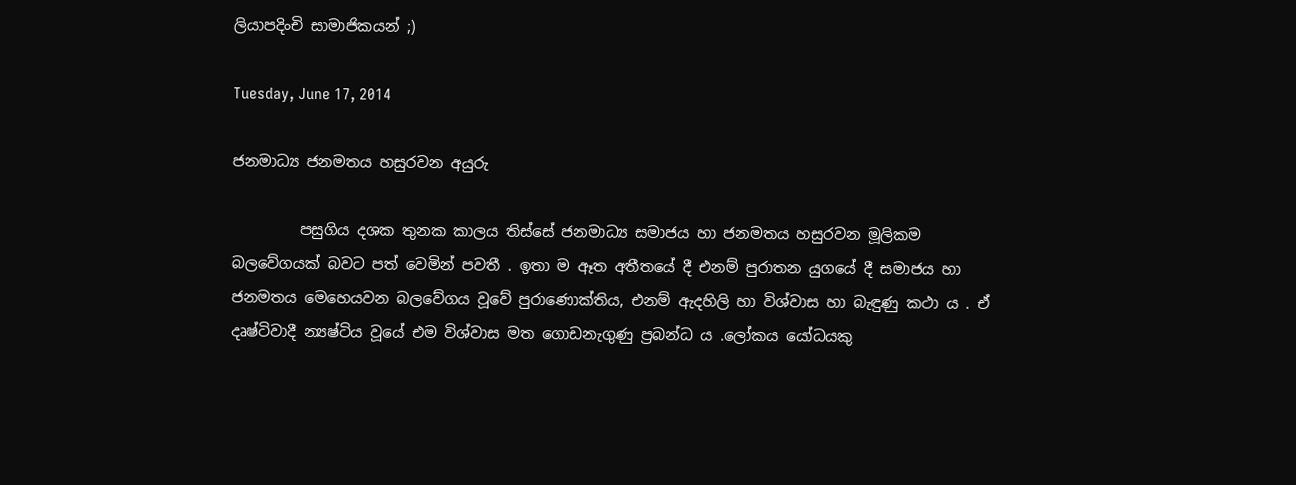ලියාපදිංචි සාමාජිකයන් ;)

Tuesday, June 17, 2014

ජනමාධ්‍ය ජනමතය හසුරවන අයුරු

         පසුගිය දශක තුනක කාලය තිස්සේ ජනමාධ්‍ය සමාජය හා ජනමතය හසුරවන මූලිකම බලවේගයක් බවට පත් වෙමින් පවතී . ඉතා ම ඈත අතීතයේ දී එනම් පුරාතන යුගයේ දී සමාජය හා ජනමතය මෙහෙයවන බලවේගය වූවේ පුරාණොක්තිය, එනම් ඇදහිලි හා විශ්වාස හා බැඳුණු කථා ය . ඒ දෘෂ්ටිවාදී න්‍යෂ්ටිය වූයේ එම විශ්වාස මත ගොඩනැගුණු ප්‍රබන්ධ ය .ලෝකය යෝධයකු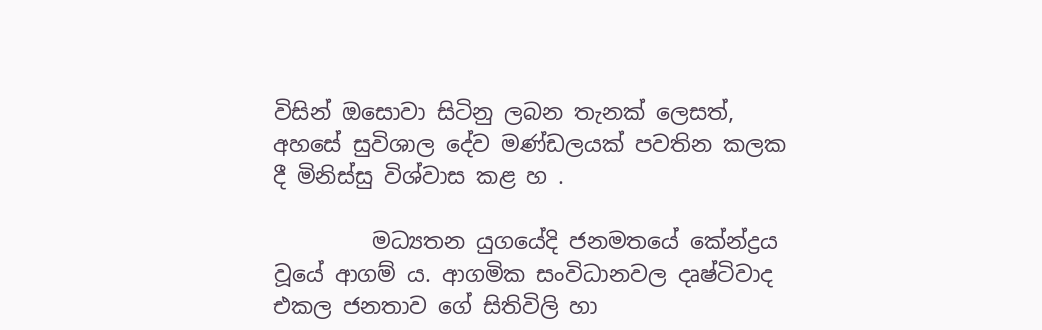විසින් ඔසොවා සිටිනු ලබන තැනක් ලෙසත්, අහසේ සුවිශාල දේව මණ්ඩලයක් පවතින කලක දී මිනිස්සු විශ්වාස කළ හ .

         මධ්‍යතන යුගයේදි ජනමතයේ කේන්ද්‍රය වූයේ ආගම් ය. ආගමික සංවිධානවල දෘෂ්ටිවාද එකල ජනතාව ගේ සිතිවිලි හා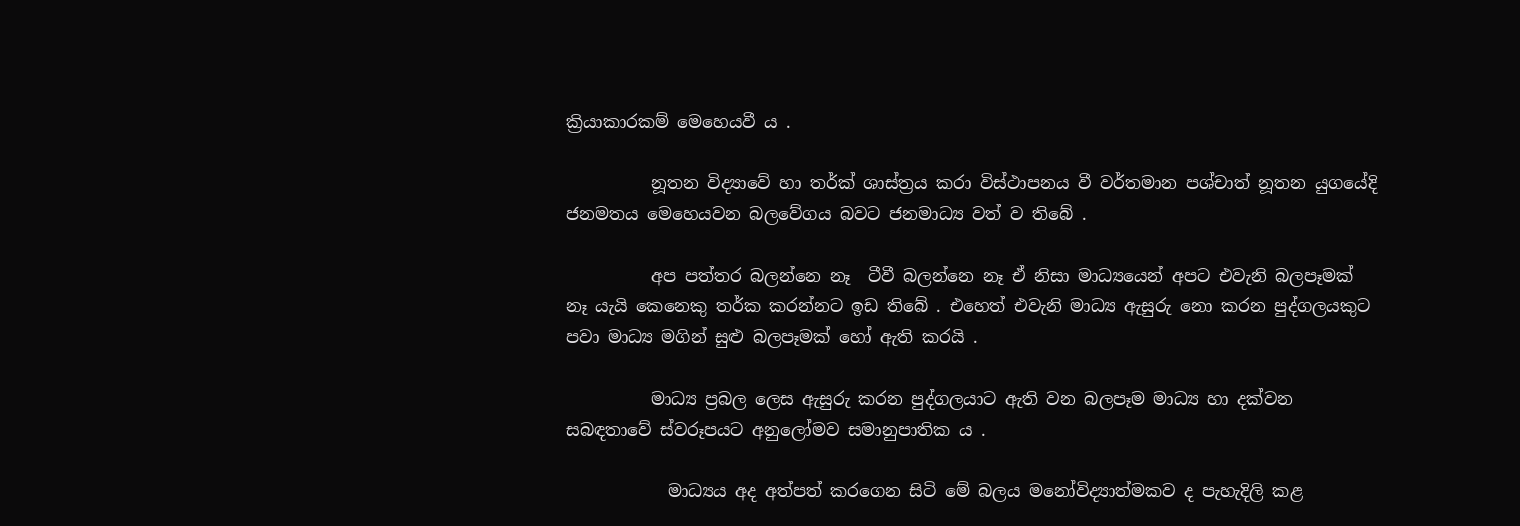ක්‍රියාකාරකම් මෙහෙයවී ය .

          නූතන විද්‍යාවේ හා තර්ක් ශාස්ත්‍රය කරා විස්ථාපනය වී වර්තමාන පශ්චාත් නූතන යුගයේදි ජනමතය මෙහෙයවන බලවේගය බවට ජනමාධ්‍ය වත් ව තිබේ .

          අප පත්තර බලන්නෙ නෑ  ටීවී බලන්නෙ නෑ ඒ නිසා මාධ්‍යයෙන් අපට එවැනි බලපෑමක් නෑ යැයි කෙනෙකු තර්ක කරන්නට ඉඩ තිබේ . එහෙත් එවැනි මාධ්‍ය ඇසුරු නො කරන පුද්ගලයකුට පවා මාධ්‍ය මගින් සුළු බලපෑමක් හෝ ඇති කරයි .

          මාධ්‍ය ප්‍රබල ලෙස ඇසුරු කරන පුද්ගලයාට ඇති වන බලපෑම මාධ්‍ය හා දක්වන සබඳතාවේ ස්වරූපයට අනුලෝමව සමානුපාතික ය .

            මාධ්‍යය අද අත්පත් කරගෙන සිටි මේ බලය මනෝවිද්‍යාත්මකව ද පැහැදිලි කළ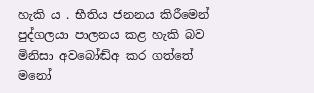හැකි ය . භීතිය ජනනය කිරීමෙන් පුද්ගලයා පාලනය කළ හැකි බව මිනිසා අවබෝඬ්අ කර ගත්තේ මනෝ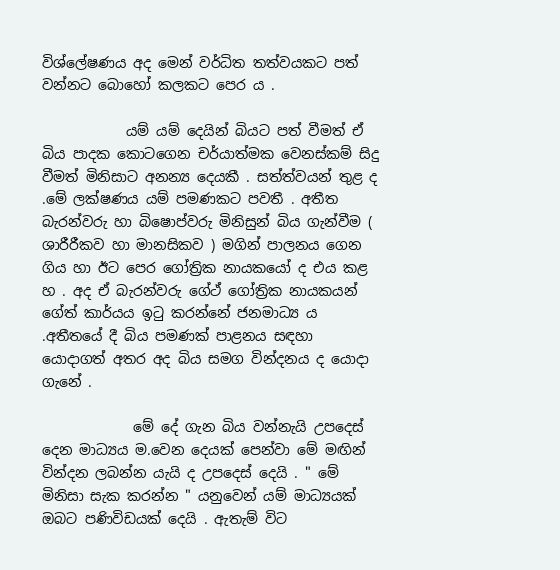විශ්ලේෂණය අද මෙන් වර්ධිත තත්වයකට පත් වන්නට බොහෝ කලකට පෙර ය .

            යම් යම් දෙයින් බියට පත් වීමත් ඒ බිය පාදක කොටගෙන චර්යාත්මක වෙනස්කම් සිදු වීමත් මිනිසාට අනන්‍ය දෙයකී . සත්ත්වයන් තුළ ද .මේ ලක්ෂණය යම් පමණකට පවතී . අතීත බැරන්වරු හා බිෂොප්වරු මිනිසුන් බිය ගැන්වීම ( ශාරීරීකව හා මානසිකව ) මගින් පාලනය ගෙන ගිය හා ඊට පෙර ගෝත්‍රික නායකයෝ ද එය කළ හ . අද ඒ බැරන්වරු ගේථ් ගෝත්‍රික නායකයන් ගේත් කාර්යය ඉටු කරන්නේ ජනමාධ්‍ය ය .අතීතයේ දී බිය පමණක් පාළනය සඳහා යොදාගත් අතර අද බිය සමග වින්දනය ද යොදා ගැනේ .

             මේ දේ ගැන බිය වන්නැයි උපදෙස් දෙන මාධ්‍යය ම.වෙන දෙයක් පෙන්වා මේ මඟින් වින්දන ලබන්න යැයි ද උපදෙස් දෙයි . " මේ මිනිසා සැක කරන්න " යනුවෙන් යම් මාධ්‍යයක් ඔබට පණිවිඩයක් දෙයි . ඇතැම් විට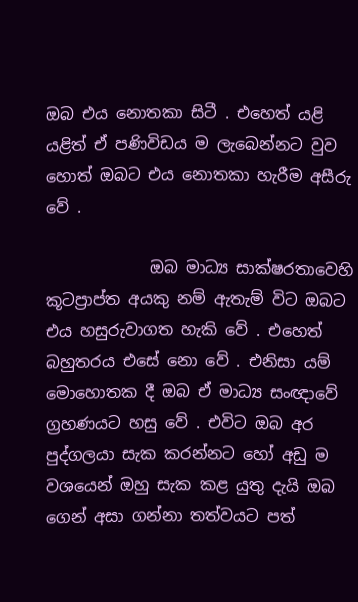ඔබ එය නොතකා සිටී . එහෙත් යළි  යළිත් ඒ පණිවිඩය ම ලැබෙන්නට වුව හොත් ඔබට එය නොතකා හැරීම අසීරු වේ .

             ඔබ මාධ්‍ය සාක්ෂරතාවෙහි කූටප්‍රාප්ත අයකු නම් ඇතැම් විට ඔබට එය හසුරුවාගත හැකි වේ . එහෙත් බහුතරය එසේ නො වේ . එනිසා යම් මොහොතක දී ඔබ ඒ මාධ්‍ය සංඥාවේ ග්‍රහණයට හසු වේ . එවිට ඔබ අර පුද්ගලයා සැක කරන්නට හෝ අඩු ම වශයෙන් ඔහු සැක කළ යුතු දැයි ඔබ ගෙන් අසා ගන්නා තත්වයට පත්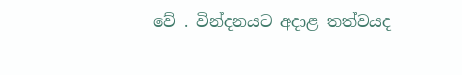වේ . වින්දනයට අදාළ තත්වයද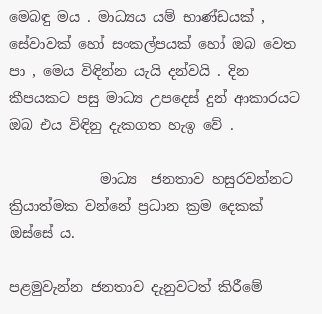මෙබඳු මය . මාධ්‍යය යම් භාණ්ඩයක් , සේවාවක් හෝ සංකල්පයක් හෝ ඔබ වෙත පා , මෙය විඳින්න යැයි දන්වයි . දින කීපයකට පසු මාධ්‍ය උපදෙස් දුන් ආකාරයට ඔබ එය විඳිනු දැකගත හැඉ වේ .

             මාධ්‍ය  ජනතාව හසුරවන්නට ක්‍රියාත්මක වන්නේ ප්‍රධාන ක්‍රම දෙකක් ඔස්සේ ය.

පළමුවැන්න ජනතාව දැනුවටත් කිරීමේ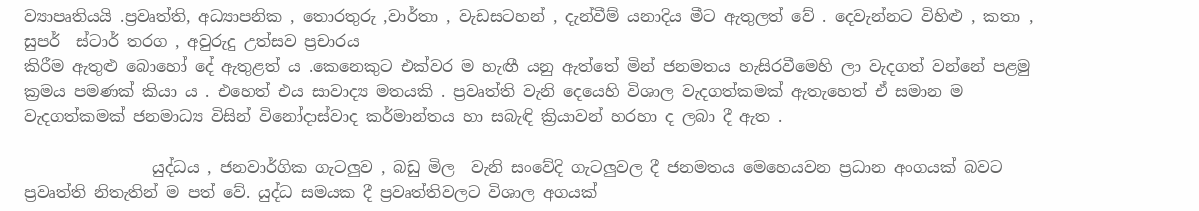ව්‍යාපෘතියයි .ප්‍රවෘත්ති, අධ්‍යාපනික , තොරතුරු ,වාර්තා , වැඩසටහන් , දැන්වීම් යනාදිය මීට ඇතුලත් වේ . දෙවැන්නට විහිළු , කතා , සුපර්  ස්ටාර් තරග , අවුරුදු උත්සව ප්‍රචාරය
කිරීම ඇතුළු බොහෝ දේ ඇතුළත් ය .කෙනෙකුට එක්වර ම හැඟී යනු ඇත්තේ මින් ජනමතය හැසිරවීමෙහි ලා වැදගත් වන්නේ පළමු ක්‍රමය පමණක් කියා ය . එහෙත් එය සාවාද්‍ය මතයකි . ප්‍රවෘත්ති වැනි දෙයෙහි විශාල වැදගත්කමක් ඇතැහෙත් ඒ සමාන ම වැදගත්කමක් ජනමාධ්‍ය විසින් විනෝදාස්වාද කර්මාන්තය හා සබැඳි ක්‍රියාවන් හරහා ද ලබා දී ඇත .

                යුද්ධය , ජනවාර්ගික ගැටලුව , බඩු මිල  වැනි සංවේදි ගැටලුවල දී ජනමතය මෙහෙයවන ප්‍රධාන අංගයක් බවට ප්‍රවෘත්ති නිතැතින් ම පත් වේ. යුද්ධ සමයක දී ප්‍රවෘත්තිවලට විශාල අගයක්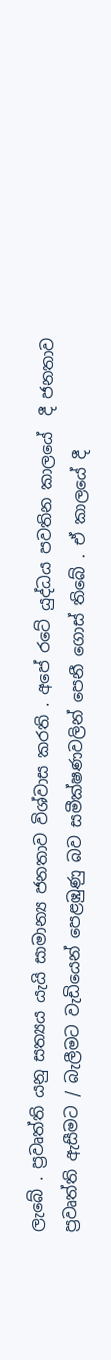ලැබේ . ප්‍රවෘත්ති යනු සත්‍යය යැයි සාමාන්‍ය ජනතාව විශ්වාස කරති . අපේ රටේ යුද්ධය පවතින කාලයේ  දී ජනතාව ප්‍රවෘත්ති ඇසීමට / බැලීමට වැඩියෙන් පෙළඹුණු බව සමීක්ෂණවලින් පෙනී ගොස් තිබේ . ඒ කාලයේ දී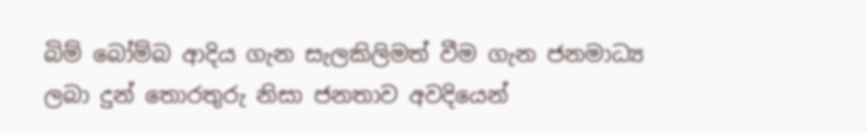බිම් බෝම්බ ආදිය ගැන සැලකිලිමත් වීම ගැන ජනමාධ්‍ය ලබා දුන් තොරතුරු නිසා ජනතාව අවදියෙන්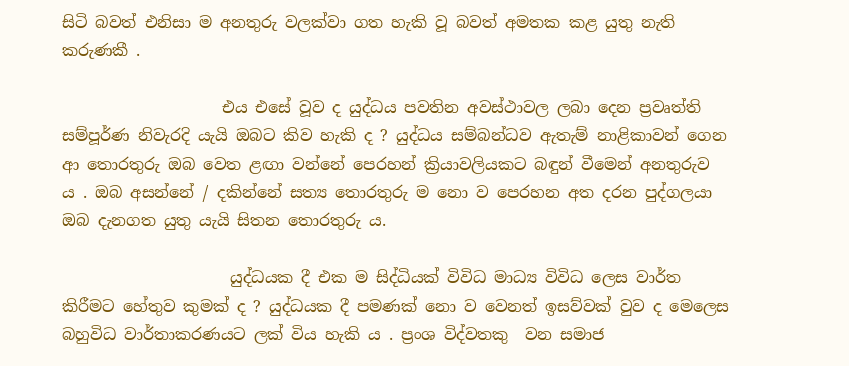සිටි බවත් එනිසා ම අනතුරු වලක්වා ගත හැකි වූ බවත් අමතක කළ යුතු නැති කරුණකී .

                    එය එසේ වූව ද යුද්ධය පවතින අවස්ථාවල ලබා දෙන ප්‍රවෘත්ති සම්පූර්ණ නිවැරදි යැයි ඔබට කිව හැකි ද ? යුද්ධය සම්බන්ධව ඇතැම් නාළිකාවන් ගෙන ආ තොරතුරු ඔබ වෙත ළඟා වන්නේ පෙරහන් ක්‍රියාවලියකට බඳුන් වීමෙන් අනතුරුව ය . ඔබ අසන්නේ / දකින්නේ සත්‍ය තොරතුරු ම නො ව පෙරහන අත දරන පුද්ගලයා ඔබ දැනගත යුතු යැයි සිතන තොරතුරු ය.

                     යුද්ධයක දී එක ම සිද්ධියක් විවිධ මාධ්‍ය විවිධ ලෙස වාර්ත කිරීමට හේතුව කුමක් ද ? යුද්ධයක දී පමණක් නො ව වෙනත් ඉසව්වක් වුව ද මෙලෙස බහුවිධ වාර්තාකරණයට ලක් විය හැකි ය . ප්‍රංශ විද්වතකු  වන සමාජ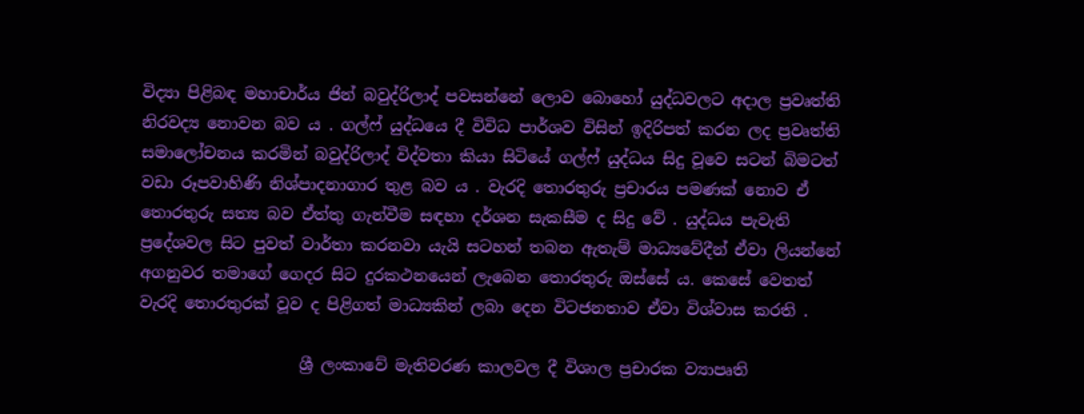විද්‍යා පිළිබඳ මහාචාර්ය ජින් බවුද්රිලාද් පවසන්නේ ලොව බොහෝ යුද්ධවලට අදාල ප්‍රවෘත්ති නිරවද්‍ය නොවන බව ය . ගල්ෆ් යුද්ධයෙ දී විවිධ පාර්ශව විසින් ඉදිරිපත් කරන ලද ප්‍රවෘත්ති සමාලෝචනය කරමින් බවුද්රිලාද් විද්වතා කියා සිටියේ ගල්ෆ් යුද්ධය සිදු වූවෙ සටන් බිමටත් වඩා රූපවාහිණි නිශ්පාදනාගාර තුළ බව ය . වැරදි තොරතුරු ප්‍රචාරය පමණක් නොව ඒ තොරතුරු සත්‍ය බව ඒත්තු ගැන්වීම සඳහා දර්ශන සැකසීම ද සිදු වේ . යුද්ධය පැවැති ප්‍රදේශවල සිට පුවත් වාර්තා කරනවා යැයි සටහන් තබන ඇතැම් මාධ්‍යවේදීන් ඒවා ලියන්නේ අගනුවර තමාගේ ගෙදර සිට දුරකථනයෙන් ලැබෙන තොරතුරු ඔස්සේ ය. කෙසේ වෙතත් වැරදි තොරතුරක් වූව ද පිළිගත් මාධ්‍යකින් ලබා දෙන විටජනතාව ඒවා විශ්වාස කරති .

                    ශ්‍රී ලංකාවේ මැතිවරණ කාලවල දී විශාල ප්‍රචාරක ව්‍යාපෘති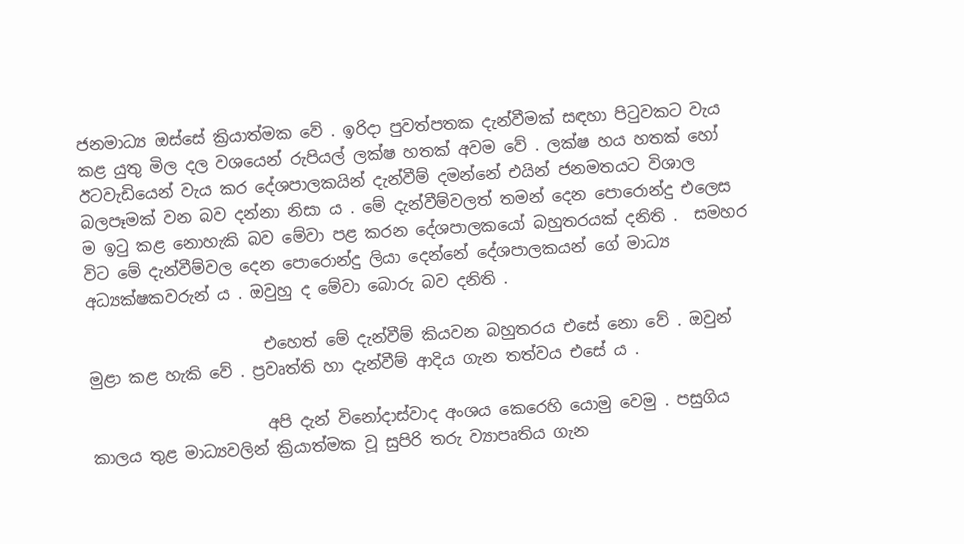ජනමාධ්‍ය ඔස්සේ ක්‍රියාත්මක වේ . ඉරිදා පුවත්පතක දැන්වීමක් සඳහා පිටුවකට වැය කළ යුතු මිල දල වශයෙන් රුපියල් ලක්ෂ හතක් අවම වේ . ලක්ෂ හය හතක් හෝ ඊටවැඩියෙන් වැය කර දේශපාලකයින් දැන්වීම් දමන්නේ එයින් ජනමතයට විශාල බලපෑමක් වන බව දන්නා නිසා ය . මේ දැන්වීම්වලත් තමන් දෙන පොරොන්දු එලෙස ම ඉටු කළ නොහැකි බව මේවා පළ කරන දේශපාලකයෝ බහුතරයක් දනිති .  සමහර විට මේ දැන්වීම්වල දෙන පොරොන්දු ලියා දෙන්නේ දේශපාලකයන් ගේ මාධ්‍ය අධ්‍යක්ෂකවරුන් ය . ඔවුහු ද මේවා බොරු බව දනිති .

                      එහෙත් මේ දැන්වීම් කියවන බහුතරය එසේ නො වේ . ඔවුන් මුළා කළ හැකි වේ . ප්‍රවෘත්ති හා දැන්වීම් ආදිය ගැන තත්වය එසේ ය .

                      අපි දැන් විනෝදාස්වාද අංශය කෙරෙහි යොමු වෙමු . පසුගිය කාලය තුළ මාධ්‍යවලින් ක්‍රියාත්මක වූ සුපිරි තරු ව්‍යාපෘතිය ගැන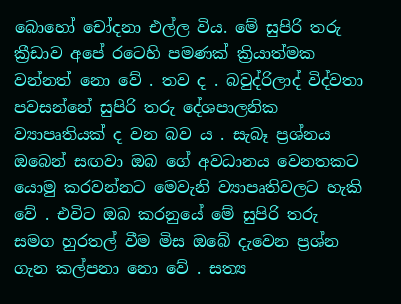බොහෝ චෝදනා එල්ල විය. මේ සුපිරි තරු ක්‍රීඩාව අපේ රටෙහි පමණක් ක්‍රියාත්මක වන්නත් නො වේ . තව ද . බවුද්රිලාද් විද්වතා පවසන්නේ සුපිරි තරු දේශපාලනික ව්‍යාපෘතියක් ද වන බව ය . සැබෑ ප්‍රශ්නය ඔබෙන් සඟවා ඔබ ගේ අවධානය වෙනතකට යොමු කරවන්නට මෙවැනි ව්‍යාපෘතිවලට හැකි වේ . එවිට ඔබ කරනුයේ මේ සුපිරි තරු සමග හුරතල් වීම මිස ඔබේ දැවෙන ප්‍රශ්න ගැන කල්පනා නො වේ . සත්‍ය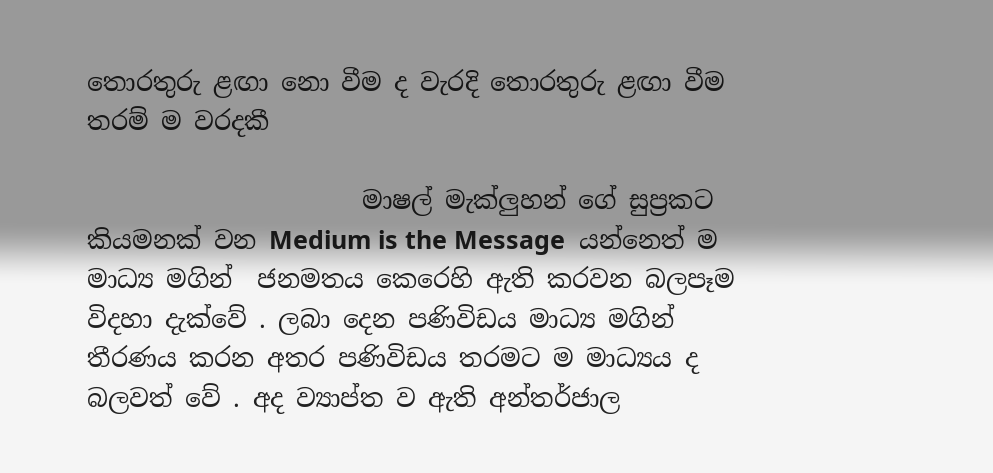තොරතුරු ළඟා නො වීම ද වැරදි තොරතුරු ළඟා වීම තරම් ම වරදකී

                      මාෂල් මැක්ලුහන් ගේ සුප්‍රකට කියමනක් වන Medium is the Message  යන්නෙත් ම මාධ්‍ය මගින්  ජනමතය කෙරෙහි ඇති කරවන බලපෑම විදහා දැක්වේ . ලබා දෙන පණිවිඩය මාධ්‍ය මගින් තීරණය කරන අතර පණිවිඩය තරමට ම මාධ්‍යය ද බලවත් වේ . අද ව්‍යාප්ත ව ඇති අන්තර්ජාල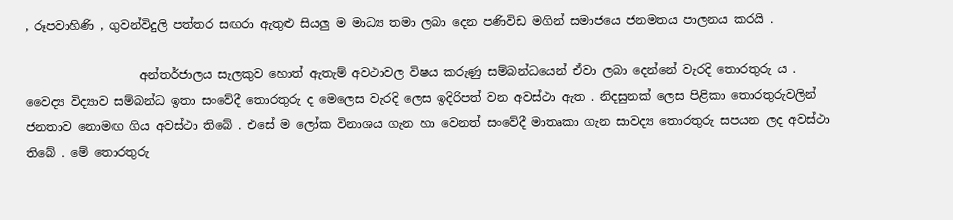, රූපවාහිණි , ගුවන්විදුලි පත්තර සඟරා ඇතුළු සියලු ම මාධ්‍ය තමා ලබා දෙන පණිවිඩ මගින් සමාජයෙ ජනමතය පාලනය කරයි .

                   අන්තර්ජාලය සැලකුව හොත් ඇතැම් අවථාවල විෂය කරුණු සම්බන්ධයෙන් ඒවා ලබා දෙන්නේ වැරදි තොරතුරු ය .   වෛද්‍ය විද්‍යාව සම්බන්ධ ඉතා සංවේදී තොරතුරු ද මෙලෙස වැරදි ලෙස ඉදිරිපත් වන අවස්ථා ඇත . නිදසුනක් ලෙස පිළිකා තොරතුරුවලින් ජනතාව නොමඟ ගිය අවස්ථා තිබේ . එසේ ම ලෝක විනාශය ගැන හා වෙනත් සංවේදී මාතෘකා ගැන සාවද්‍ය තොරතුරු සපයන ලද අවස්ථා තිබේ . මේ තොරතුරු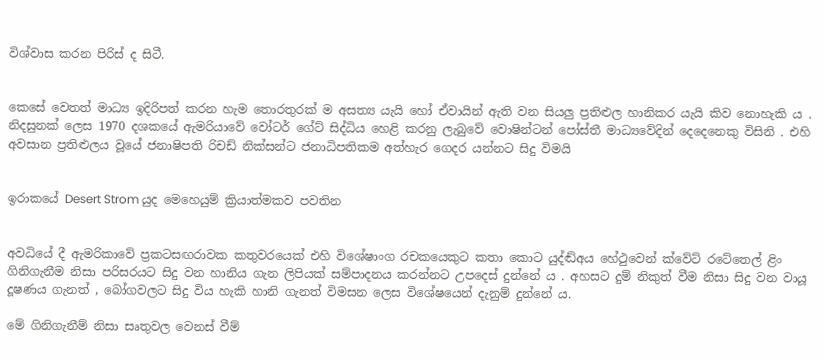විශ්වාස කරන පිරිස් ද සිටී.


කෙසේ වෙතත් මාධ්‍ය ඉදිරිපත් කරන හැම තොරතුරක් ම අසත්‍ය යැයි හෝ ඒවායින් ඇති වන සියලු ප්‍රතිළුල හානිකර යැයි කිව නොහැකි ය . නිදසුනක් ලෙස 1970 දශකයේ ඇමරියාවේ වෝටර් ගේට් සිද්ධිය හෙළි කරනු ලැබුවේ වොෂින්ටන් පෝස්තී මාධ්‍යවේදින් දෙදෙනෙකු විසිනි . එහි අවසාන ප්‍රතිළුලය වූයේ ජනාෂිපති රිචඩ් නික්සන්ට ජනාධිපතිකම අත්හැර ගෙදර යන්නට සිදු විමයි


ඉරාකයේ Desert Strom යුද මෙහෙයුම් ක්‍රියාත්මකව පවතින


අවධියේ දී ඇමරිකාවේ ප්‍රකටසඟරාවක කතුවරයෙක් එහි විශේෂාංග රචකයෙකුට කතා කොට යුද්ඬ්අය හේථුවෙන් ක්වේට් රටේතෙල් ළිං ගිනිගැනීම නිසා පරිසරයට සිදු වන හානිය ගැන ලිපියක් සම්පාදනය කරන්නට උපදෙස් දුන්නේ ය . අහසට දුම් නිකුත් වීම නිසා සිදු වන වායූ දූෂණය ගැනත් , බෝගවලට සිදු විය හැකි හානි ගැනත් විමසන ලෙස විශේෂයෙන් දැනුම් දුන්නේ ය.

මේ ගිනිගැනීම් නිසා සෘතුවල වෙනස් වීම්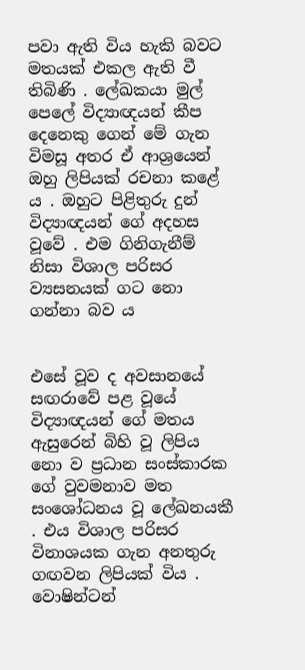පවා ඇති විය හැකි බවට මතයක් එකල ඇති වී තිබිණි . ලේඛකයා මුල් පෙලේ විද්‍යාඥයන් කීප දෙනෙකු ගෙන් මේ ගැන විමසූ අතර ඒ ආශ්‍රයෙන් ඔහු ලිපියක් රචනා කළේ ය . ඔහුට පිළිතුරු දුන් විද්‍යාඥයන් ගේ අදහස වූවේ . එම ගිනිගැනීම් නිසා විශාල පරිසර ව්‍යසනයක් ගට නො ගන්නා බව ය


එසේ වූව ද අවසානයේ සඟරාවේ පළ වූයේ විද්‍යාඥයන් ගේ මතය ඇසුරෙන් බිහි වූ ලිපිය නො ව ප්‍රධාන සංස්කාරක ගේ වුවමනාව මත සංශෝධනය වූ ලේඛනයකී . එය විශාල පරිසර විනාශයක ගැන අනතුරු ගඟවන ලිපියක් විය . වොෂින්ටන්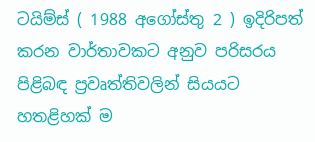ටයිම්ස් ( 1988 අගෝස්තු 2 ) ඉදිරිපත් කරන වාර්තාවකට අනුව පරිසරය පිළිබඳ ප්‍රවෘත්තිවලින් සියයට හතළිහක් ම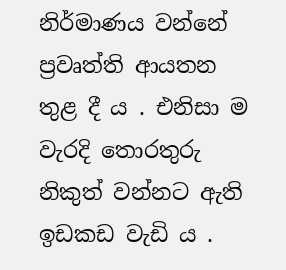නිර්මාණය වන්නේ ප්‍රවෘත්ති ආයතන තුළ දී ය . එනිසා ම වැරදි තොරතුරු නිකුත් වන්නට ඇති ඉඩකඩ වැඩි ය .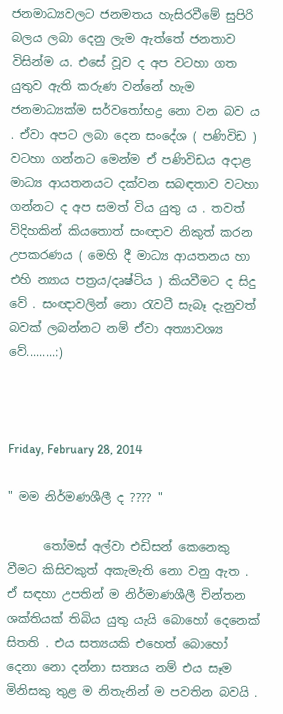ජනමාධ්‍යවලට ජනමතය හැසිරවීමේ සුපිරි බලය ලබා දෙනු ලැම ඇත්තේ ජනතාව විසින්ම ය. එසේ වූව ද අප වටහා ගත යුතුව ඇති කරුණ වන්නේ හැම ජනමාධ්‍යක්ම සර්වතෝභද්‍ර නො වන බව ය . ඒවා අපට ලබා දෙන සංදේශ ( පණිවිඩ ) වටහා ගන්නට මෙන්ම ඒ පණිවිඩය අදාළ මාධ්‍ය ආයතනයට දක්වන සබඳතාව වටහා ගන්නට ද අප සමත් විය යුතු ය . තවත් විදිහකින් කියතොත් සංඥාව නිකුත් කරන උපකරණය ( මෙහි දී මාධ්‍ය ආයතනය හා එහි න්‍යාය පත්‍රය/දෘෂ්ටිය ) කියවීමට ද සිදු වේ . සංඥාවලින් නො රැවටී සැබෑ දැනුවත් බවක් ලබන්නට නම් ඒවා අත්‍යාවශ්‍ය වේ.........:)



Friday, February 28, 2014

" මම නිර්මණශීලී ද ???? "

      තෝමස් අල්වා එඩිසන් කෙනෙකු වීමට කිසිවකුත් අකැමැති නො වනු ඇත . ඒ සඳහා උපතින් ම නිර්මාණශීලී චින්තන ශක්තියක් තිබිය යුතු යැයි බොහෝ දෙනෙක් සිතති . එය සත්‍යයකි එහෙත් බොහෝ දෙනා නො දන්නා සත්‍යය නම් එය සෑම මිනිසකු තුළ ම නිතැනින් ම පවතින බවයි .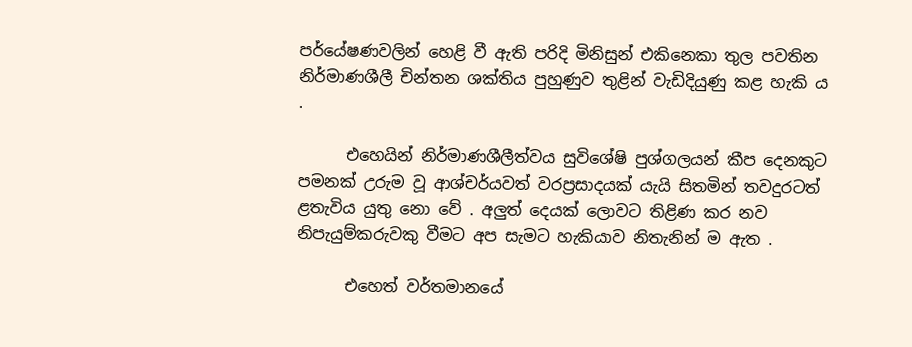පර්යේෂණවලින් හෙළි වී ඇති පරිදි මිනිසුන් එකිනෙකා තුල පවතින නිර්මාණශීලී චින්තන ශක්තිය පුහුණුව තුළින් වැඩිදියුණු කළ හැකි ය .

      එහෙයින් නිර්මාණශීලීත්වය සුවිශේෂි පුශ්ගලයන් කීප දෙනකුට පමනක් උරුම වූ ආශ්චර්යවත් වරප්‍රසාදයක් යැයි සිතමින් තවදුරටත් ළතැවිය යුතු නො වේ . අලුත් දෙයක් ලොවට තිළිණ කර නව නිපැයුම්කරුවකු වීමට අප සැමට හැකියාව නිතැනින් ම ඇත .

      එහෙත් වර්තමානයේ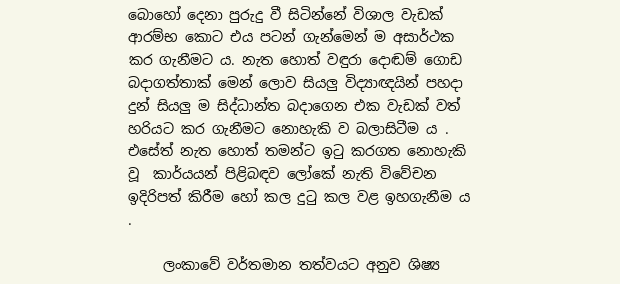බොහෝ දෙනා පුරුදු වී සිටින්නේ විශාල වැඩක් ආරම්භ කොට එය පටන් ගැන්මෙන් ම අසාර්ථක කර ගැනීමට ය. නැත හොත් වඳුරා දොඬම් ගොඩ බදාගත්තාක් මෙන් ලොව සියලු විද්‍යාඥයින් පහදා දුන් සියලු ම සිද්ධාන්ත බදාගෙන එක වැඩක් වත් හරියට කර ගැනීමට නොහැකි ව බලාසිටීම ය . එසේත් නැත හොත් තමන්ට ඉටු කරගත නොහැකි වූ  කාර්යයන් පිළිබඳව ලෝකේ නැති විවේචන ඉදිරිපත් කිරීම හෝ කල දුටු කල වළ ඉහගැනීම ය .

     ලංකාවේ වර්තමාන තත්වයට අනුව ශිෂ්‍ය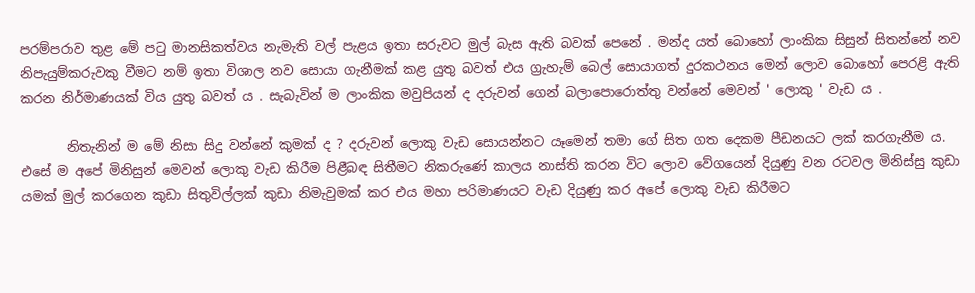පරම්පරාව තුළ මේ පටු මානසිකත්වය නැමැති වල් පැළය ඉතා සරුවට මුල් බැස ඇති බවක් පෙනේ . මන්ද යත් බොහෝ ලාංකික සිසුන් සිතන්නේ නව නිපැයුම්කරුවකු වීමට නම් ඉතා විශාල නව සොයා ගැනීමක් කළ යුතු බවත් එය ග්‍රැහැම් බෙල් සොයාගත් දුරකථනය මෙන් ලොව බොහෝ පෙරළි ඇති කරන නිර්මාණයක් විය යුතු බවත් ය . සැබැවින් ම ලාංකික මවුපියන් ද දරුවන් ගෙන් බලාපොරොත්තු වන්නේ මෙවන් ' ලොකු ' වැඩ ය .

       නිතැනින් ම මේ නිසා සිදු වන්නේ කුමක් ද ? දරුවන් ලොකු වැඩ සොයන්නට යෑමෙන් තමා ගේ සිත ගත දෙකම පීඩනයට ලක් කරගැනීම ය. එසේ ම අපේ මිනිසුන් මෙවන් ලොකු වැඩ කිරීම පිළීබඳ සිතීමට නිකරුණේ කාලය නාස්ති කරන විට ලොව වේගයෙන් දියුණු වන රටවල මිනිස්සු කුඩා යමක් මුල් කරගෙන කුඩා සිතුවිල්ලක් කුඩා නිමැවුමක් කර එය මහා පරිමාණයට වැඩ දියුණු කර අපේ ලොකු වැඩ කිරීමට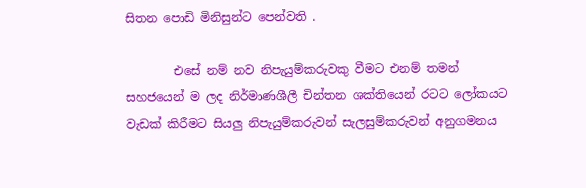සිතන පොඩි මිනිසුන්ට පෙන්වති .

        එසේ නම් නව නිපැයුම්කරුවකු වීමට එනම් තමන් සහජයෙන් ම ලද නිර්මාණශීලී චින්තන ශක්තියෙන් රටට ලෝකයට වැඩක් කිරීමට සියලු නිපැයුම්කරුවන් සැලසුම්කරුවන් අනුගමනය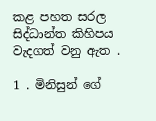කළ පහත සරල සිද්ධාන්ත කිහිපය වැදගත් වනු ඇත .

1 . මිනිසුන් ගේ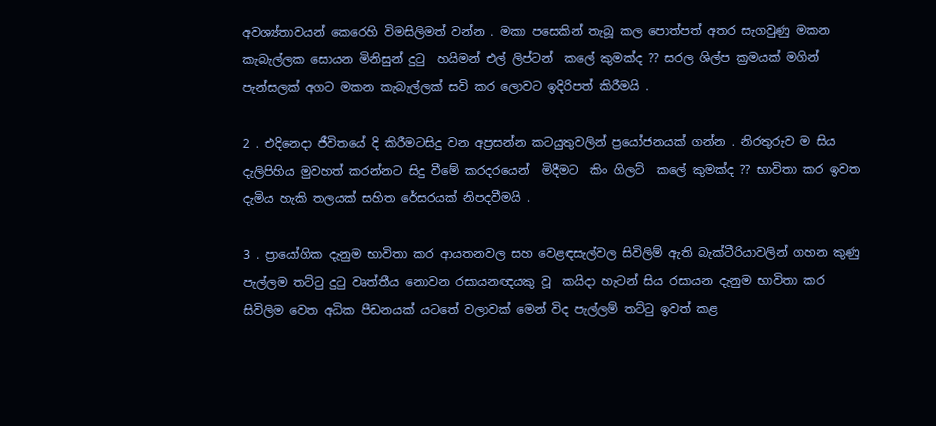අවශ්‍ය්තාවයන් කෙරෙහි විමසිලිමත් වන්න . මකා පසෙකින් තැබූ කල පොත්පත් අතර සැගවුණු මකන කැබැල්ලක සොයන මිනිසුන් දුටු  හයිමන් එල් ලිප්ටන්  කලේ කුමක්ද ?? සරල ශිල්ප ක්‍රමයක් මගින් පැන්සලක් අගට මකන කැබැල්ලක් සවි කර ලොවට ඉදිරිපත් කිරීමයි .

2 . එදිනෙදා ජීවිතයේ දි කිරීමටසිදු වන අප්‍රසන්න කටයුතුවලින් ප්‍රයෝජනයක් ගන්න . නිරතුරුව ම සිය දැලිපිහිය මුවහත් කරන්නට සිදු වීමේ කරදරයෙන්  මිදීමට  කිං ගිලට්  කලේ කුමක්ද ?? භාවිතා කර ඉවත දැමිය හැකි තලයක් සහිත රේසරයක් නිපදවීමයි .

3 . ප්‍රායෝගික දැනුම භාවිතා කර ආයතනවල සහ වෙළඳසැල්වල සිවිලිම් ඇති බැක්ටීරියාවලින් ගහන කුණු පැල්ලම තට්ටු දුටු වෘත්තීය නොවන රසායනඥයකු වූ  කයිදා හැටන් සිය රසායන දැනුම භාවිතා කර සිවිලිම වෙත අධික පීඩනයක් යටතේ වලාවක් මෙන් විද පැල්ලම් තට්ටු ඉවත් කළ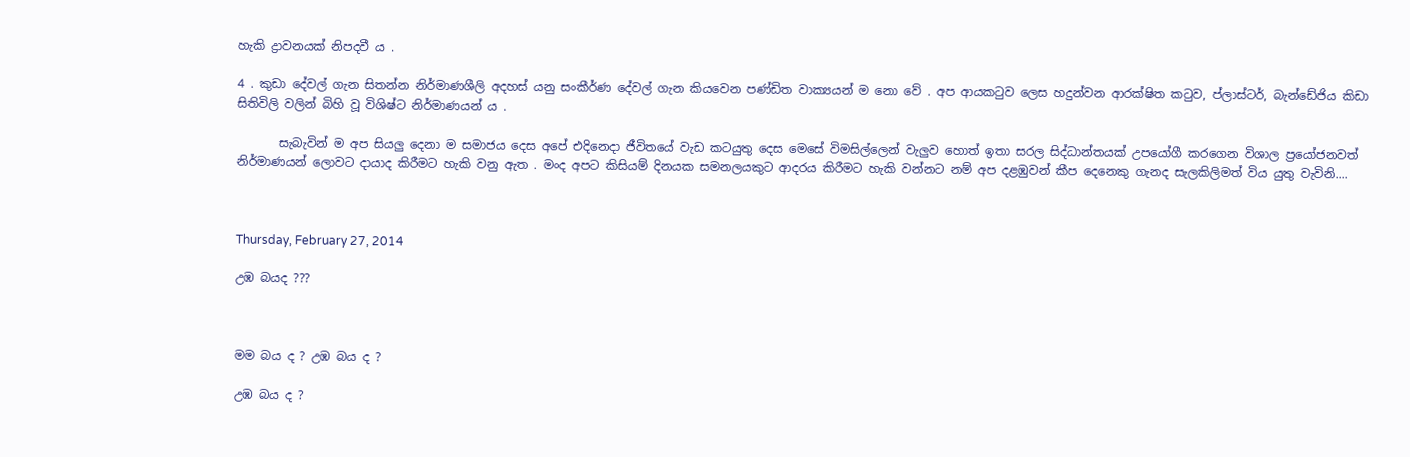හැකි ද්‍රාවනයක් නිපදවී ය .

4 . කුඩා දේවල් ගැන සිතන්න නිර්මාණශීලි අදහස් යනු සංකීර්ණ දේවල් ගැන කියවෙන පණ්ඩිත වාක්‍යයන් ම නො වේ . අප ආයකටුව ලෙස හදුන්වන ආරක්ෂිත කටුව, ප්ලාස්ටර්, බැන්ඩේජිය කිඩා සිතිවිලි වලින් බිහි වූ විශිෂ්ට නිර්මාණයන් ය .

       සැබැවින් ම අප සියලු දෙනා ම සමාජය දෙස අපේ එදිනෙදා ජීවිතයේ වැඩ කටයුතු දෙස මෙසේ විමසිල්ලෙන් වැලුව හොත් ඉතා සරල සිද්ධාන්තයක් උපයෝගී කරගෙන විශාල ප්‍රයෝජනවත් නිර්මාණයන් ලොවට දායාද කිරීමට හැකි වනු ඇත . මංද අපට කිසියම් දිනයක සමනලයකුට ආදරය කිරීමට හැකි වන්නට නම් අප දළඹුවන් කීප දෙනෙකු ගැනද සැලකිලිමත් විය යුතු වැවිනි....



Thursday, February 27, 2014

උඹ බයද ???



මම බය ද ? උඹ බය ද ?

උඹ බය ද ?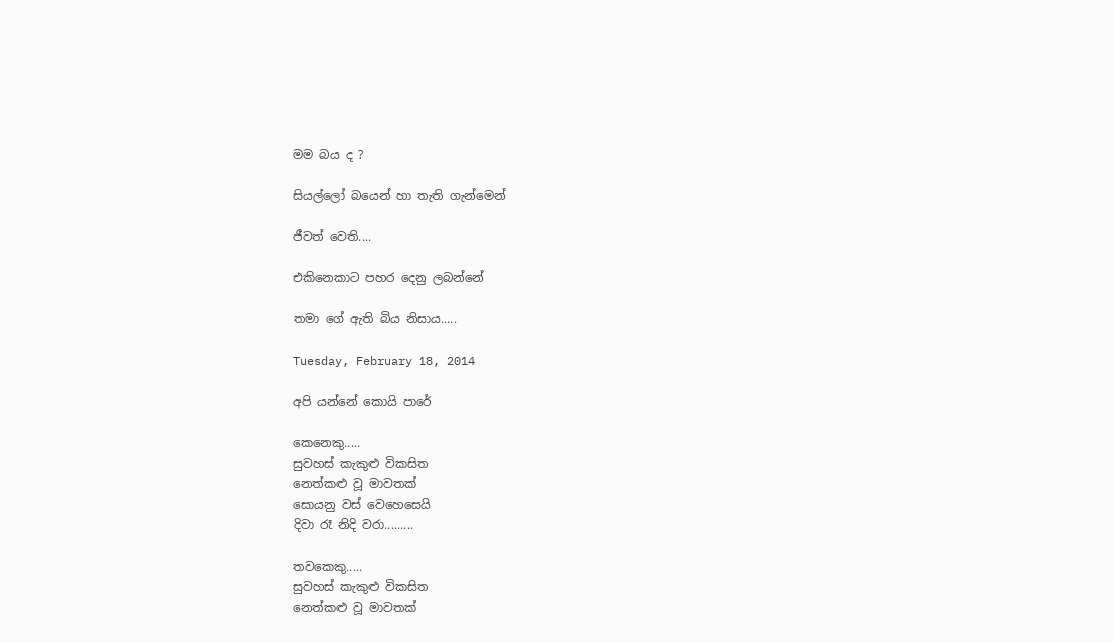මම බය ද ?

සියල්ලෝ බයෙන් හා තැති ගැන්මෙන්

ජීවත් වෙති....

එකිනෙකාට පහර දෙනු ලබන්නේ

තමා ගේ ඇති බිය නිසාය.....

Tuesday, February 18, 2014

අපි යන්නේ කොයි පාරේ

කෙනෙකු.....
සුවහස් කැකුළු විකසිත
නෙත්කළු වූ මාවතක්
සොයනු වස් වෙහෙසෙයි
දිවා රෑ නිදි වරා.........

තවකෙකු.....
සුවහස් කැකුළු විකසිත
නෙත්කළු වූ මාවතක්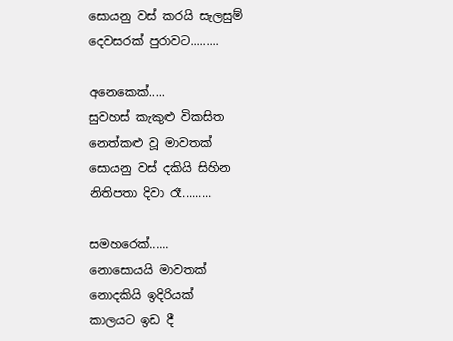සොයනු වස් කරයි සැලසුම්
දෙවසරක් පුරාවට.........

අනෙකෙක්.....
සුවහස් කැකුළු විකසිත
නෙත්කළු වූ මාවතක්
සොයනු වස් දකියි සිහින
නිතිපතා දිවා රෑ.........

සමහරෙක්......
නොසොයයි මාවතක්
නොදකියි ඉදිරියක්
කාලයට ඉඩ දී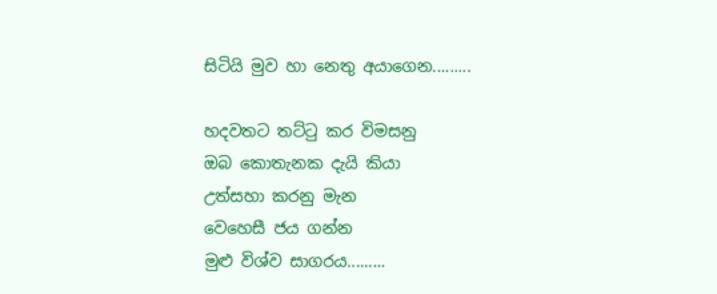සිටියි මුව හා නෙතු අයාගෙන.........

හදවතට තට්ටු කර විමසනු
ඔබ කොතැනක දැයි කියා
උත්සහා කරනු මැන
වෙහෙසී ජය ගන්න
මුළු විශ්ව සාගරය.........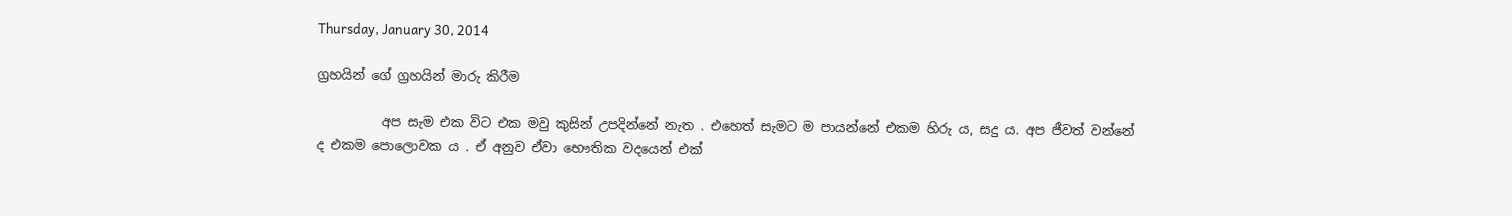Thursday, January 30, 2014

ග්‍රහයින් ගේ ග්‍රහයින් මාරු කිරීම

          අප සැම එක විට එක මවු කුසින් උපදින්නේ නැත . එහෙත් සැමට ම පායන්නේ එකම හිරු ය, සදු ය. අප ජීවත් වන්නේ ද එකම පොලොවක ය . ඒ අනුව ඒවා භෞතික වදයෙන් එක්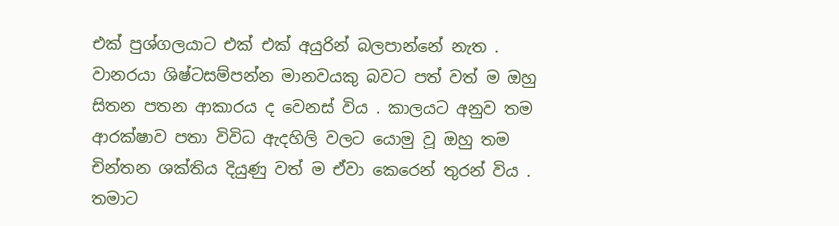එක් පුශ්ගලයාට එක් එක් අයුරින් බලපාන්නේ නැත . වානරයා ශිෂ්ටසම්පන්න මානවයකු බවට පත් වත් ම ඔහු සිතන පතන ආකාරය ද වෙනස් විය . කාලයට අනුව තම ආරක්ෂාව පතා විවිධ ඇදහිලි වලට යොමු වූ ඔහු තම චින්තන ශක්තිය දියුණු වත් ම ඒවා කෙරෙන් තුරන් විය . තමාට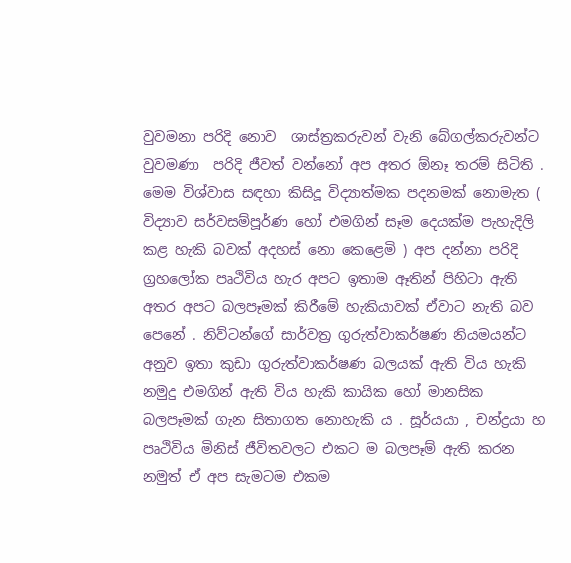වුවමනා පරිදි නොව  ශාස්ත්‍රකරුවන් වැනි බේගල්කරුවන්ට වුවමණා  පරිදි ජීවත් වන්නෝ අප අතර ඕනෑ තරම් සිටිති . මෙම විශ්වාස සඳහා කිසිදූ විද්‍යාත්මක පදනමක් නොමැත ( විද්‍යාව සර්වසම්පූර්ණ හෝ එමගින් සෑම දෙයක්ම පැහැදිලි කළ හැකි බවක් අදහස් නො කෙළෙමි ) අප දන්නා පරිදි ග්‍රහලෝක පෘථිවිය හැර අපට ඉතාම ඈතින් පිහිටා ඇති අතර අපට බලපෑමක් කිරීමේ හැකියාවක් ඒවාට නැති බව පෙනේ . නිව්ටන්ගේ සාර්වත්‍ර ගුරුත්වාකර්ෂණ නියමයන්ට අනුව ඉතා කුඩා ගුරුත්වාකර්ෂණ බලයක් ඇති විය හැකි නමුදු එමගින් ඇති විය හැකි කායික හෝ මානසික බලපෑමක් ගැන සිතාගත නොහැකි ය . සූර්යයා , චන්ද්‍රයා හ පෘථිවිය මිනිස් ජීවිතවලට එකට ම බලපෑම් ඇති කරන නමුත් ඒ අප සැමටම එකම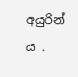අයුරින් ය .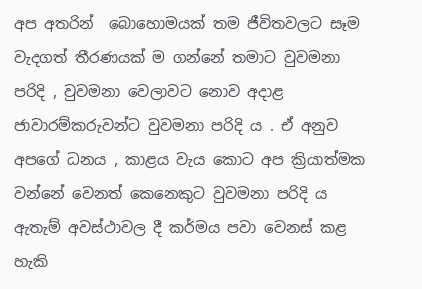අප අතරින්  බොහොමයක් තම ජීවිතවලට සෑම වැදගත් තීරණයක් ම ගන්නේ තමාට වුවමනා පරිදි , වුවමනා වෙලාවට නොව අදාළ ජාවාරම්කරුවන්ට වුවමනා පරිදි ය . ඒ අනුව අපගේ ධනය , කාළය වැය කොට අප ක්‍රියාත්මක වන්නේ වෙනත් කෙනෙකුට වුවමනා පරිදි ය ඇතැම් අවස්ථාවල දී කර්මය පවා වෙනස් කළ හැකි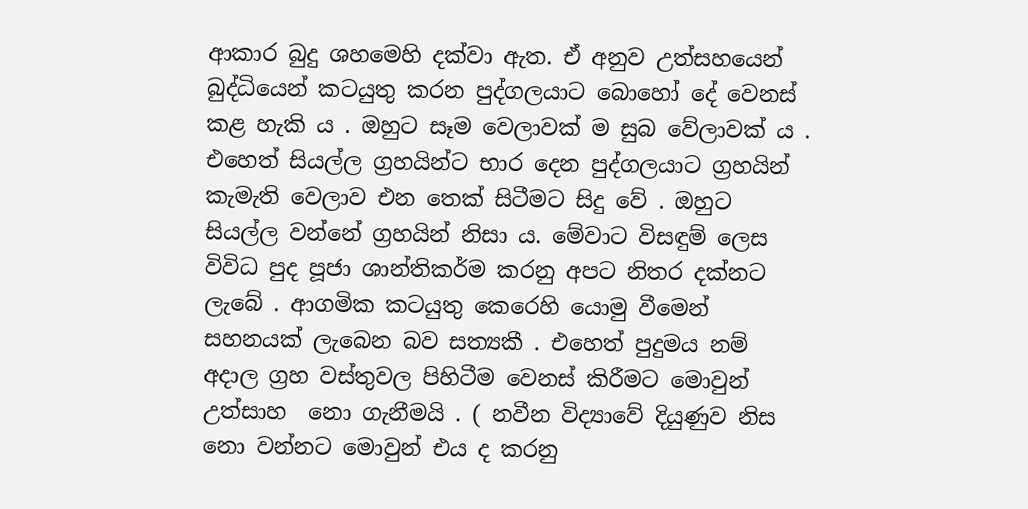ආකාර බුදු ශහමෙහි දක්වා ඇත. ඒ අනුව උත්සහයෙන් බුද්ධියෙන් කටයුතු කරන පුද්ගලයාට බොහෝ දේ වෙනස් කළ හැකි ය . ඔහුට සෑම වෙලාවක් ම සුබ වේලාවක් ය . එහෙත් සියල්ල ග්‍රහයින්ට භාර දෙන පුද්ගලයාට ග්‍රහයින් කැමැති වෙලාව එන තෙක් සිටීමට සිදු වේ . ඔහුට සියල්ල වන්නේ ග්‍රහයින් නිසා ය. මේවාට විසඳුම් ලෙස විවිධ පුද පූජා ශාන්තිකර්ම කරනු අපට නිතර දක්නට ලැබේ . ආගමික කටයුතු කෙරෙහි යොමු වීමෙන් සහනයක් ලැබෙන බව සත්‍යකී . එහෙත් පුදුමය නම් අදාල ග්‍රහ වස්තුවල පිහිටීම වෙනස් කිරීමට මොවුන් උත්සාහ  නො ගැනීමයි . ( නවීන විද්‍යාවේ දියුණුව නිස නො වන්නට මොවුන් එය ද කරනු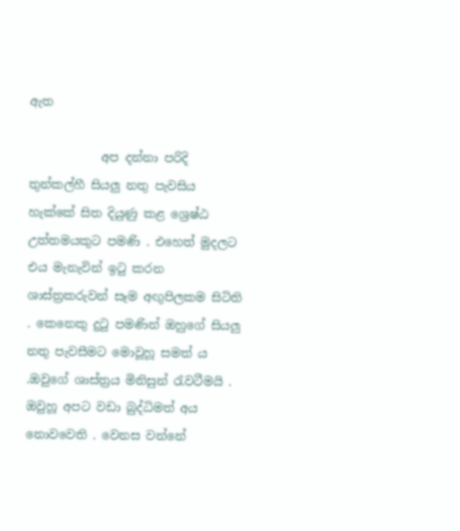ඇත

            අප දන්නා පරිදි තුන්කල්හී සියලු නතු පැවසිය හැක්කේ සිත දියුණු කළ ශ්‍රෙෂ්ඨ උත්තමයකුට පමණි . එහෙත් මුදලට එය මැනැවින් ඉටු කරන ශාස්ත්‍රකරුවන් සෑම අඟුපිලකම සිටිති . කෙනෙකු දුටු පමණින් ඔහුගේ සියලු නතු පැවසීමට මොවූහූ සමත් ය .ඔවුගේ ශාස්ත්‍රය මිනිසුන් රැවටීමයි . ඔවුහූ අපට වඩා බුද්ධිමත් අය නොවවෙති . වෙනස වන්නේ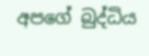අපගේ බුද්ධිය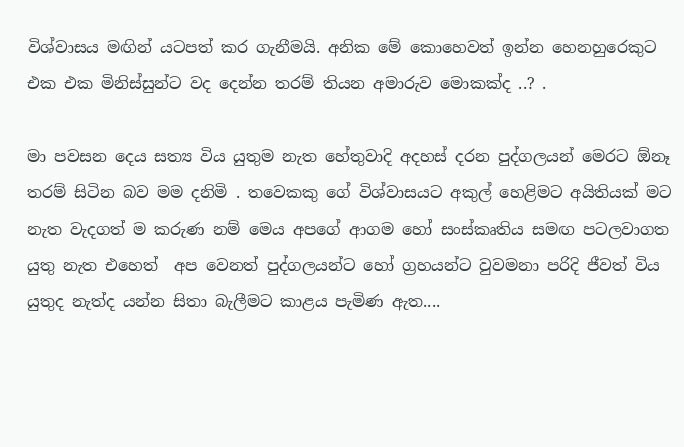විශ්වාසය මඟින් යටපත් කර ගැනීමයි. අනික මේ කොහෙවත් ඉන්න හෙනහුරෙකුට එක එක මිනිස්සුන්ට වද දෙන්න තරම් තියන අමාරුව මොකක්ද ..? .

මා පවසන දෙය සත්‍ය විය යුතුම නැත හේතුවාදි අදහස් දරන පුද්ගලයන් මෙරට ඕනෑ තරම් සිටින බව මම දනිමි . තවෙකකු ගේ විශ්වාසයට අකුල් හෙළිමට අයිතියක් මට නැත වැදගත් ම කරුණ නම් මෙය අපගේ ආගම හෝ සංස්කෘතිය සමඟ පටලවාගත යුතු නැත එහෙත්  අප වෙනත් පුද්ගලයන්ට හෝ ග්‍රහයන්ට වුවමනා පරිදි ජීවත් විය යුතුද නැත්ද යන්න සිතා බැලීමට කාළය පැමිණ ඇත....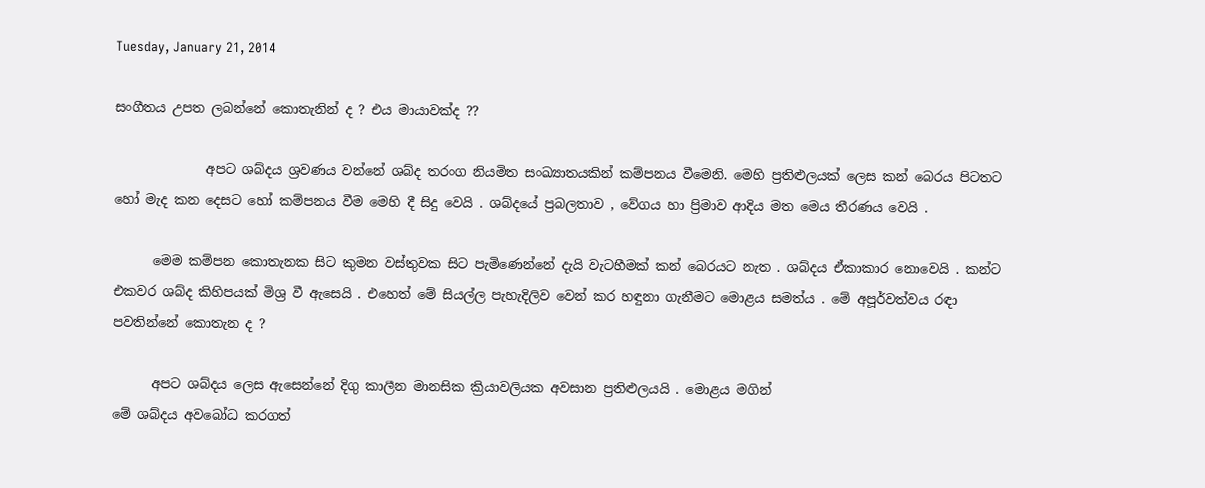Tuesday, January 21, 2014

සංගීතය උපත ලබන්නේ කොතැනින් ද ? එය මායාවක්ද ??

              අපට ශබ්දය ශ්‍රවණය වන්නේ ශබ්ද තරංග නියමිත සංඛ්‍යාතයකින් කම්පනය වීමෙනි. මෙහි ප්‍රතිළුලයක් ලෙස කන් බෙරය පිටතට හෝ මැද කන දෙසට හෝ කම්පනය වීම මෙහි දී සිදු වෙයි . ශබ්දයේ ප්‍රබලතාව , වේගය හා ප්‍රිමාව ආදිය මත මෙය තීරණය වෙයි .

      මෙම කම්පන කොතැනක සිට කුමන වස්තුවක සිට පැමිණෙන්නේ දැයි වැටහීමක් කන් බෙරයට නැත . ශබ්දය ඒකාකාර නොවෙයි . කන්ට එකවර ශබ්ද කිහිපයක් මිශ්‍ර වී ඇසෙයි . එහෙත් මේ සියල්ල පැහැදිලිව වෙන් කර හඳුනා ගැනීමට මොළය සමත්ය . මේ අපූර්වත්වය රඳා පවතින්නේ කොතැන ද ?

      අපට ශබ්දය ලෙස ඇසෙන්නේ දිගු කාලීන මානසික ක්‍රියාවලියක අවසාන ප්‍රතිළුලයයි . මොළය මගින්
මේ ශබ්දය අවබෝධ කරගත්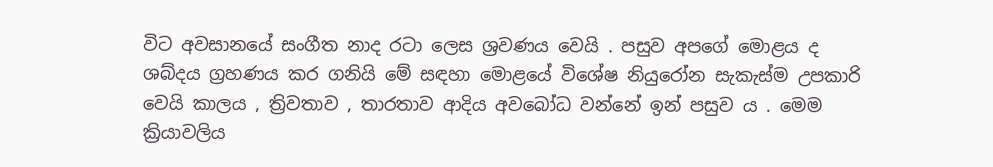විට අවසානයේ සංගීත නාද රටා ලෙස ශ්‍රවණය වෙයි . පසුව අපගේ මොළය ද ශබ්දය ග්‍රහණය කර ගනියි මේ සඳහා මොළයේ විශේෂ නියුරෝන සැකැස්ම උපකාරි වෙයි කාලය , ත්‍රිවතාව , තාරතාව ආදිය අවබෝධ වන්නේ ඉන් පසුව ය . මෙම ක්‍රියාවලිය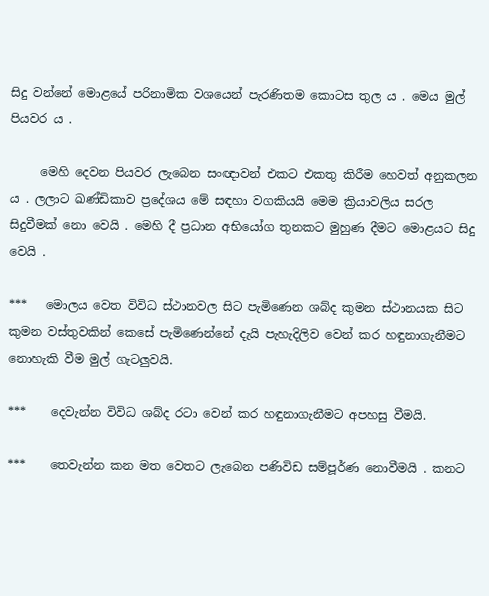සිදු වන්නේ මොළයේ පරිනාමික වශයෙන් පැරණිතම කොටස තුල ය . මෙය මුල් පියවර ය .

     මෙහි දෙවන පියවර ලැබෙන සංඥාවන් එකට එකතු කිරීම හෙවත් අනුකලන ය . ලලාට ඛණ්ඩිකාව ප්‍රදේශය මේ සඳහා වගකියයි මෙම ක්‍රියාවලිය සරල සිදුවීමක් නො වෙයි . මෙහි දී ප්‍රධාන අභියෝග තුනකට මුහුණ දීමට මොළයට සිදු වෙයි .

***   මොලය වෙත විවිධ ස්ථානවල සිට පැමිණෙන ශබ්ද කුමන ස්ථානයක සිට කුමන වස්තුවකින් කෙසේ පැමිණෙන්නේ දැයි පැහැදිලිව වෙන් කර හඳුනාගැනීමට නොහැකි වීම මුල් ගැටලුවයි.

***    දෙවැන්න විවිධ ශබ්ද රටා වෙන් කර හඳුනාගැනීමට අපහසු වීමයි.

***    තෙවැන්න කන මත වෙතට ලැබෙන පණිවිඩ සම්පූර්ණ නොවීමයි . කනට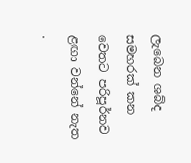ලැබෙන ශබ්ද සමහරක් කන වෙතට පරිපූර්නව ළඟා වන්නේ නැත .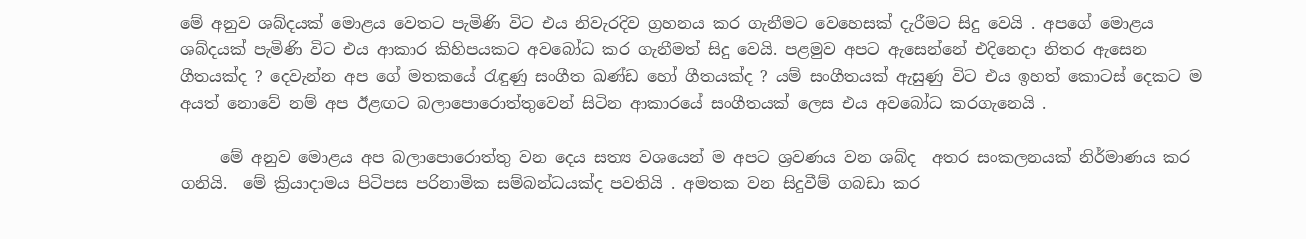මේ අනුව ශබ්දයක් මොළය වෙතට පැමිණි විට එය නිවැරදිව ග්‍රහනය කර ගැනීමට වෙහෙසක් දැරීමට සිදු වෙයි . අපගේ මොළය ශබ්දයක් පැමිණි විට එය ආකාර කිහිපයකට අවබෝධ කර ගැනීමත් සිදු වෙයි. පළමුව අපට ඇසෙන්නේ එදිනෙදා නිතර ඇසෙන ගීතයක්ද ? දෙවැන්න අප ගේ මතකයේ රැඳුණු සංගීත ඛණ්ඩ හෝ ගීතයක්ද ? යම් සංගීතයක් ඇසුණු විට එය ඉහත් කොටස් දෙකට ම අයත් නොවේ නම් අප ඊළඟට බලාපොරොත්තුවෙන් සිටින ආකාරයේ සංගීතයක් ලෙස එය අවබෝධ කරගැනෙයි .

     මේ අනුව මොළය අප බලාපොරොත්තු වන දෙය සත්‍ය වශයෙන් ම අපට ශ්‍රවණය වන ශබ්ද  අතර සංකලනයක් නිර්මාණය කර ගනියි.  මේ ක්‍රියාදාමය පිටිපස පරිනාමික සම්බන්ධයක්ද පවතියි . අමතක වන සිදුවීම් ගබඩා කර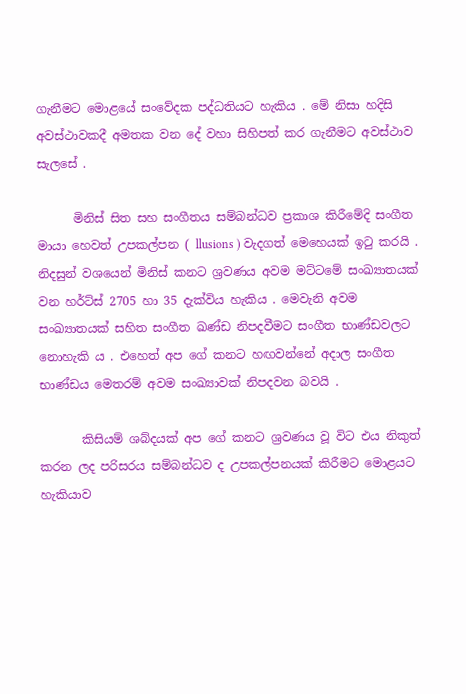ගැනීමට මොළයේ සංවේදක පද්ධතියට හැකිය . මේ නිසා හදිසි අවස්ථාවකදී අමතක වන දේ වහා සිහිපත් කර ගැනීමට අවස්ථාව සැලසේ .

      මිනිස් සිත සහ සංගීතය සම්බන්ධව ප්‍රකාශ කිරීමේදි සංගීත මායා හෙවත් උපකල්පන ( llusions ) වැදගත් මෙහෙයක් ඉටු කරයි . නිදසුන් වශයෙන් මිනිස් කනට ශ්‍රවණය අවම මට්ටමේ සංඛ්‍යාතයක් වන හර්ට්ස් 2705 හා 35 දැක්විය හැකිය . මෙවැනි අවම සංඛ්‍යාතයක් සහිත සංගීත ඛණ්ඩ නිපදවීමට සංගීත භාණ්ඩවලට නොහැකි ය . එහෙත් අප ගේ කනට හඟවන්නේ අදාල සංගීත භාණ්ඩය මෙතරම් අවම සංඛ්‍යාවක් නිපදවන බවයි .

       කිසියම් ශබ්දයක් අප ගේ කනට ශ්‍රවණය වූ විට එය නිකුත් කරන ලද පරිසරය සම්බන්ධව ද උපකල්පනයක් කිරීමට මොළයට හැකියාව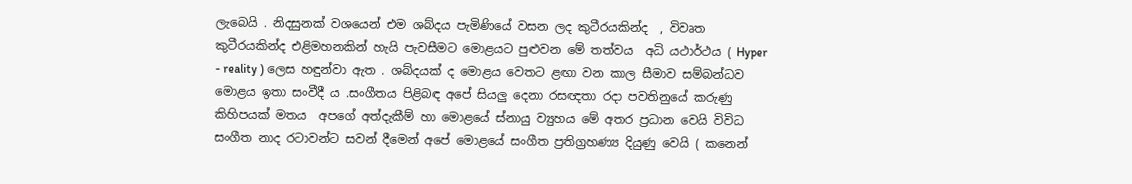ලැබෙයි . නිදසුනක් වශයෙන් එම ශබ්දය පැමිණියේ වසන ලද කුටීරයකින්ද  , විවෘත කුටීරයකින්ද එළිමහනකින් හැයි පැවසීමට මොළයට පුළුවන මේ තත්වය  අධි යථාර්ථය ( Hyper - reality ) ලෙස හඳුන්වා ඇත . ශබ්දයක් ද මොළය වෙතට ළඟා වන කාල සීමාව සම්බන්ධව මොළය ඉතා සංවීදී ය .සංගීතය පිළිබඳ අපේ සියලු දෙනා රසඥතා රදා පවතිනුයේ කරුණු කිහිපයක් මතය  අපගේ අත්දැකීම් හා මොළයේ ස්නායු ව්‍යුහය මේ අතර ප්‍රධාන වෙයි විවිධ සංගීත නාද රටාවන්ට සවන් දීමෙන් අපේ මොළයේ සංගීත ප්‍රතිග්‍රහණ්‍ය දියුණු වෙයි ( කනෙන්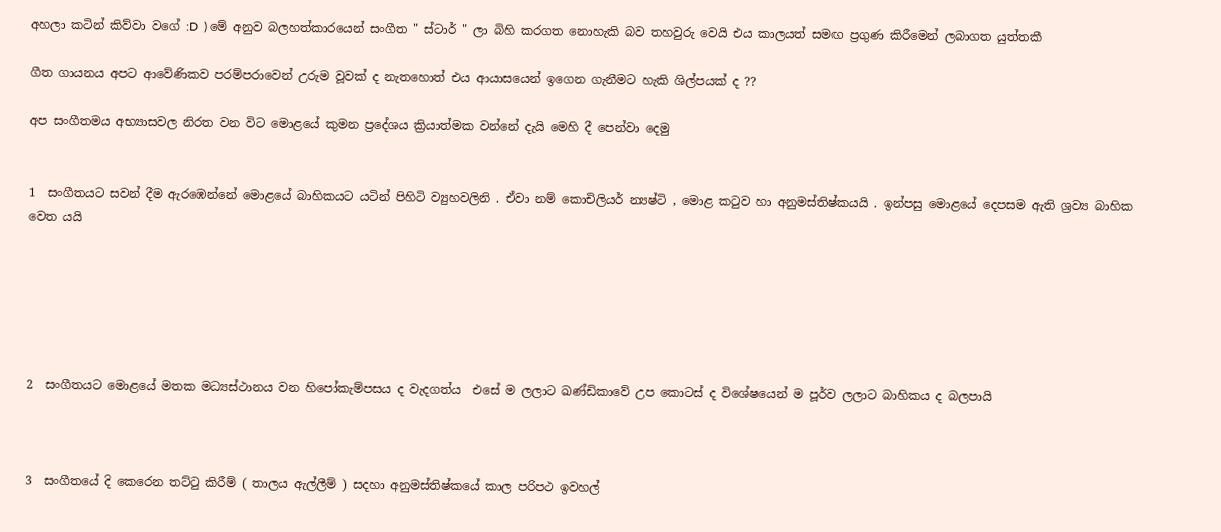අහලා කටින් කිව්වා වගේ :D  ) මේ අනුව බලහත්කාරයෙන් සංගීත " ස්ටාර් " ලා බිහි කරගත නොහැකි බව තහවුරු වෙයි එය කාලයත් සමඟ ප්‍රගුණ කිරීමෙන් ලබාගත යුත්තකී

ගීත ගායනය අපට ආවේණිකව පරම්පරාවෙන් උරුම වූවක් ද නැතහොත් එය ආයාසයෙන් ඉගෙන ගැනීමට හැකි ශිල්පයක් ද ??

අප සංගීතමය අභ්‍යාසවල නිරත වන විට මොළයේ කුමන ප්‍රදේශය ක්‍රියාත්මක වන්නේ දැයි මෙහි දී පෙන්වා දෙමු


1  සංගීතයට සවන් දීම ඇරඹෙන්නේ මොළයේ බාහිකයට යටින් පිහිටි ව්‍යුහවලිනි . ඒවා නම් කොචිලියර් න්‍යෂ්ටි , මොළ කටුව හා අනුමස්තිෂ්කයයි . ඉන්පසු මොළයේ දෙපසම ඇති ශ්‍රව්‍ය බාහික වෙත යයි






2  සංගීතයට මොළයේ මතක මධ්‍යස්ථානය වන හිපෝකැම්පසය ද වැදගත්ය  එසේ ම ලලාට ඛණ්ඩිකාවේ උප කොටස් ද විශේෂයෙන් ම පූර්ව ලලාට බාහිකය ද බලපායි



3  සංගීතයේ දි කෙරෙන තට්ටු කිරීම් ( තාලය ඇල්ලීම් ) සදහා අනුමස්තිෂ්කයේ කාල පරිපථ ඉවහල්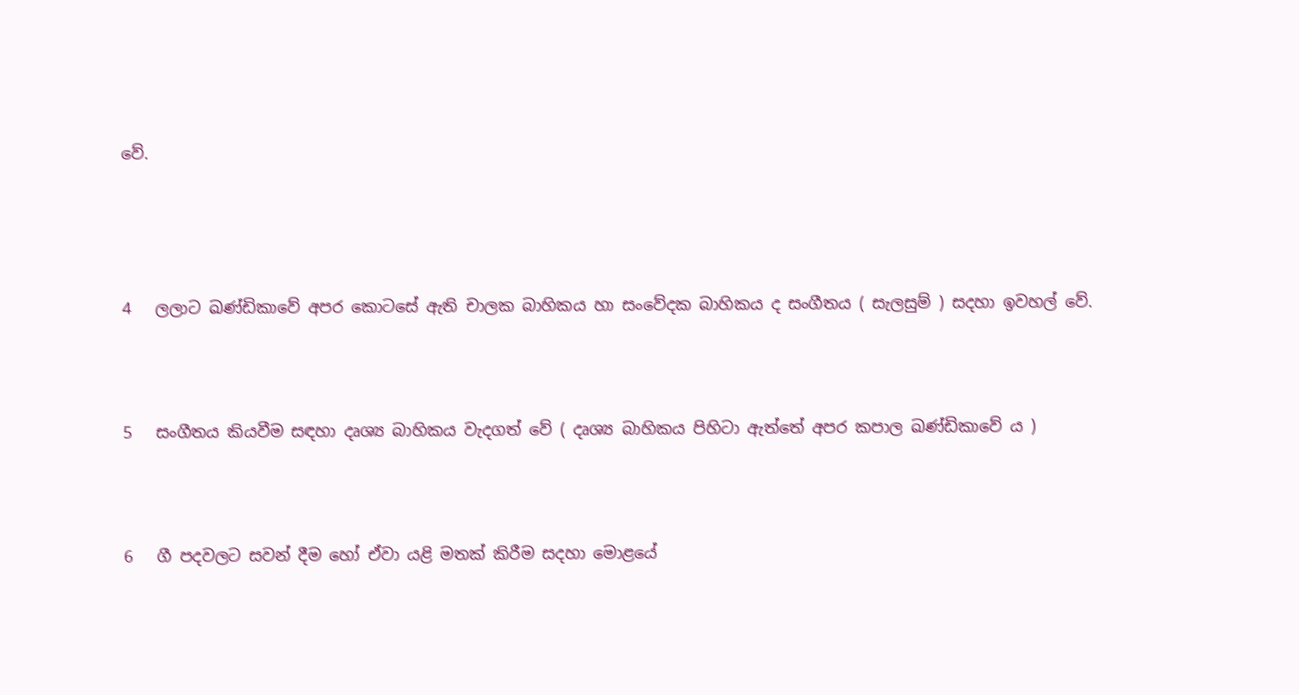වේ.




4   ලලාට ඛණ්ඩිකාවේ අපර කොටසේ ඇති චාලක බාහිකය හා සංවේදක බාහිකය ද සංගීතය ( සැලසුම් ) සදහා ඉවහල් වේ.



5   සංගීතය කියවීම සඳහා දෘශ්‍ය බාහිකය වැදගත් වේ ( දෘශ්‍ය බාහිකය පිහිටා ඇත්තේ අපර කපාල ඛණ්ඩිකාවේ ය )



6   ගී පදවලට සවන් දීම හෝ ඒවා යළි මතක් කිරීම සදහා මොළයේ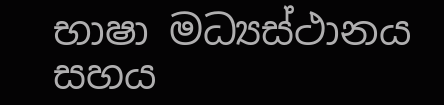භාෂා මධ්‍යස්ථානය සහය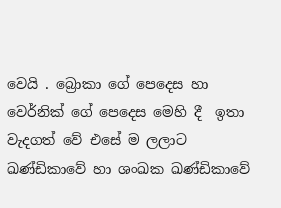වෙයි . බ්‍රොකා ගේ පෙදෙස හා වෙර්නික් ගේ පෙදෙස මෙහි දී  ඉතා වැදගත් වේ එසේ ම ලලාට ඛණ්ඩිකාවේ හා ශංඛක ඛණ්ඩිකාවේ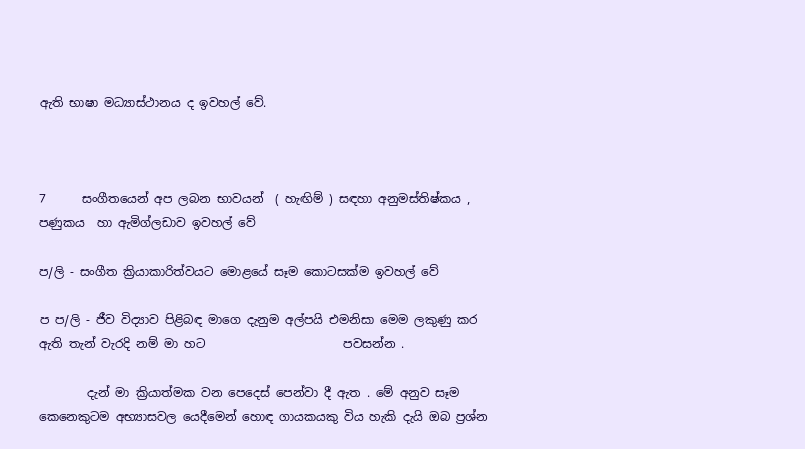ඇති භාෂා මධ්‍යාස්ථානය ද ඉවහල් වේ.



7      සංගීතයෙන් අප ලබන භාවයන්  ( හැඟිම් ) සඳහා අනුමස්තිෂ්කය , පණුකය  හා ඇමිග්ලඩාව ඉවහල් වේ

ප/ලි - සංගීත ක්‍රියාකාරිත්වයට මොළයේ සෑම කොටසක්ම ඉවහල් වේ

ප ප/ලි - ජීව විද්‍යාව පිළිබඳ මාගෙ දැනුම අල්පයි එමනිසා මෙම ලකුණු කර ඇති තැන් වැරදි නම් මා හට                       පවසන්න .

        දැන් මා ක්‍රියාත්මක වන පෙදෙස් පෙන්වා දී ඇත . මේ අනුව සෑම කෙනෙකුටම අභ්‍යාසවල යෙදීමෙන් හොඳ ගායකයකු විය හැකි දැයි ඔබ ප්‍රශ්න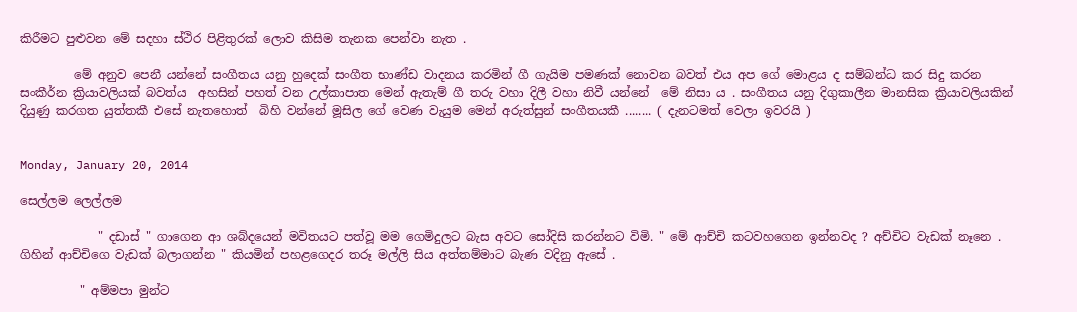කිරීමට පුළුවන මේ සදහා ස්ථිර පිළිතුරක් ලොව කිසිම තැනක පෙන්වා නැත .

         මේ අනුව පෙනී යන්නේ සංගීතය යනු හුදෙක් සංගීත භාණ්ඩ වාදනය කරමින් ගී ගැයිම පමණක් නොවන බවත් එය අප ගේ මොළය ද සම්බන්ධ කර සිදු කරන සංකීර්න ක්‍රියාවලියක් බවත්ය  අහසින් පහත් වන උල්කාපාත මෙන් ඇතැම් ගී තරු වහා දිලී වහා නිවී යන්නේ  මේ නිසා ය . සංගීතය යනු දිගුකාලීන මානසික ක්‍රියාවලියකින් දියුණු කරගත යුත්තකී එසේ නැතහොත්  බිහි වන්නේ මූසිල ගේ වෙණ වැයුම මෙන් අරුත්සුන් සංගීතයකී ........ ( දැනටමත් වෙලා ඉවරයි )


Monday, January 20, 2014

සෙල්ලම ලෙල්ලම

             " දඩාස් " ගාගෙන ආ ශබ්දයෙන් මවිතයට පත්වූ මම ගෙමිදුලට බැස අවට සෝදිසි කරන්නට විමි. " මේ ආච්චි කටවහගෙන ඉන්නවද ? අච්චිට වැඩක් නෑනෙ . ගිහින් ආච්චිගෙ වැඩක් බලාගන්න " කියමින් පහළගෙදර තරූ මල්ලි සිය අත්තම්මාට බැණ වදිනු ඇසේ .

          " අම්මපා මුන්ට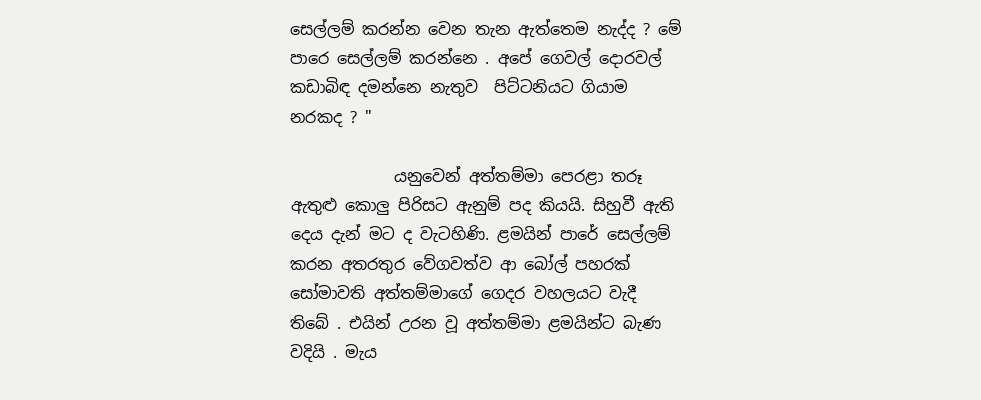සෙල්ලම් කරන්න වෙන තැන ඇත්තෙම නැද්ද ? මේ පාරෙ සෙල්ලම් කරන්නෙ . අපේ ගෙවල් දොරවල් කඩාබිඳ දමන්නෙ නැතුව  පිට්ටනියට ගියාම නරකද ? "

             යනුවෙන් අත්තම්මා පෙරළා තරූ ඇතුළු කොලු පිරිසට ඇනුම් පද කියයි. සිහුවී ඇති දෙය දැන් මට ද වැටහිණි. ළමයින් පාරේ සෙල්ලම් කරන අතරතුර වේගවත්ව ආ බෝල් පහරක් සෝමාවති අත්තම්මාගේ ගෙදර වහලයට වැදී තිබේ . එයින් උරන වූ අත්තම්මා ළමයින්ට බැණ වදියි . මැය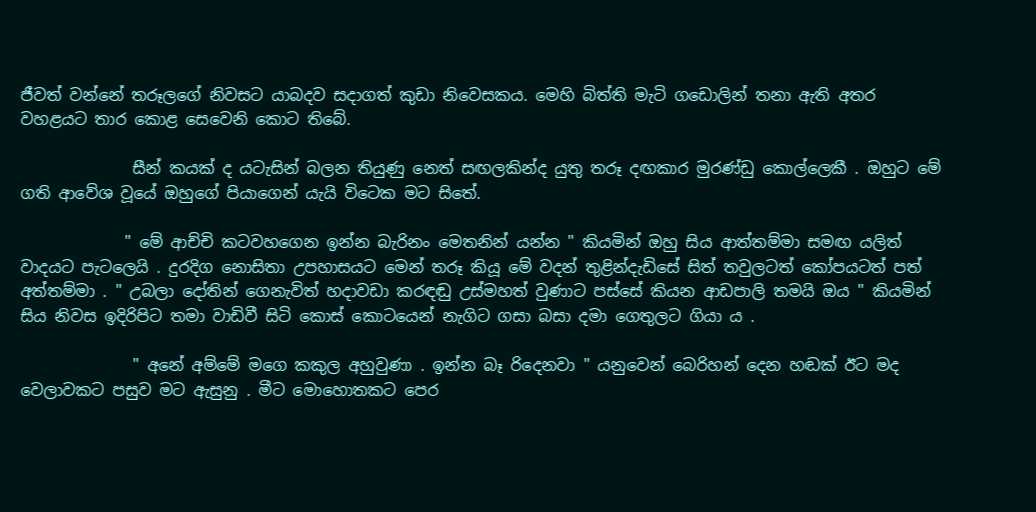ජීවත් වන්නේ තරූලගේ නිවසට යාබදව සදාගත් කුඩා නිවෙසකය. මෙහි බිත්ති මැටි ගඩොලින් තනා ඇති අතර වහළයට තාර කොළ සෙවෙනි කොට තිබේ.

              සීන් කයක් ද යටැසින් බලන තියුණු නෙත් සඟලකින්ද යුතු තරූ දඟකාර මුරණ්ඩු කොල්ලෙකී . ඔහුට මේ ගති ආවේශ වූයේ ඔහුගේ පියාගෙන් යැයි විටෙක මට සිතේ.

             " මේ ආච්චි කටවහගෙන ඉන්න බැරිනං මෙතනින් යන්න " කියමින් ඔහු සිය ආත්තම්මා සමඟ යලිත් වාදයට පැටලෙයි . දුරදිග නොසිතා උපහාසයට මෙන් තරූ කියූ මේ වදන් තුළින්දැඩිසේ සිත් තවුලටත් කෝපයටත් පත් අත්තම්මා . " උබලා දෝතින් ගෙනැවිත් හදාවඩා කරඳඬු උස්මහත් වුණාට පස්සේ කියන ආඩපාලි තමයි ඔය " කියමින් සිය නිවස ඉදිරිපිට තමා වාඩිවී සිටි කොස් කොටයෙන් නැගිට ගසා බසා දමා ගෙතුලට ගියා ය .

              " අනේ අම්මේ මගෙ කකුල අහුවුණා . ඉන්න බෑ රිදෙනවා " යනුවෙන් බෙරිහන් දෙන හඬක් ඊට මද වෙලාවකට පසුව මට ඇසුනු . මීට මොහොතකට පෙර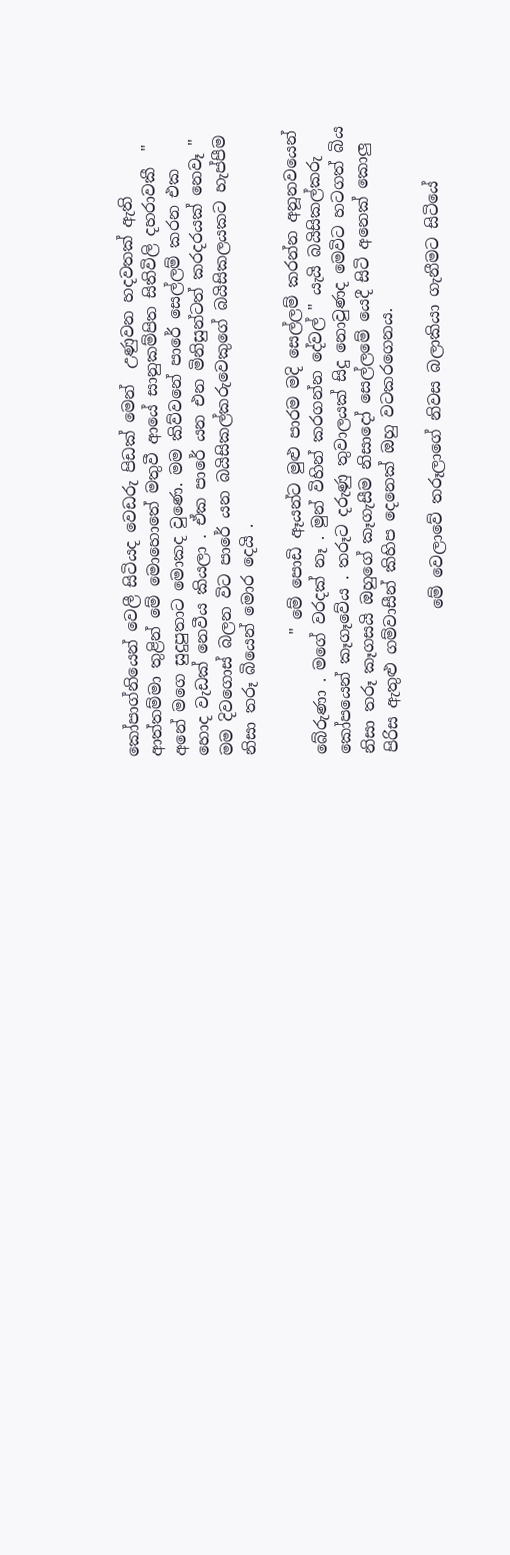කෝපාග්නියෙන් වෙලී සිටියද වෙඩරු පිඩක් මෙන්  උණුවන හදවතක් ඇති ආත්තම්මා තුළින් මේ මොහොතේ මතුවී ආයේ සානුකම්පිත සිතිවිලි දහරාවකී  " අනේ මගෙ සුදුපුතාට මොකද වුණෙ. මම කිව්වනේ පාරේ සෙල්ලම් කරන එක හොද වැඩක් නෙවීය කියලා . ඒක පාරේ යන එන මිනිසුන්ටත් කරදරයක් නෙවෑ " මම දිවගොස් බලන විට පාරේ යන බයිසිකල්කරුවෙකුගේ බයිසිකලයකට හැප්පීම නිසා තරූ බියෙන් මොර දෙයි .

               " මේ පොඩි ඈයන්ට මුළු පාරම මදි සෙල්ලම් කරන්න අනූනවයෙන්  බේරුණා . මගේ වරදක් නෑ . මුන් විහින් කරගන්න දේවල් " යැයි බයිසිකල්කරු කෝපයෙන් කෑගෑවේය . තරූට දරුණු තුවාලයක් සිදු නොවුණද මෙවිට හටගත් බිය නිසා තරූ කෑගසයි ඔහුගේ කෑගැසීම නිසාදෝ සෙල්ලමේ යෙදී සිටි අනෙක් කොලු පිරිස ඇතුළු ගම්වාසීන් කිහිප දෙනෙක් ඔහු වටකරගෙනය.

                  මේ වෙලාවේ තරූලාගේ නිවස බලාකියා ගැනීමට සිටියේ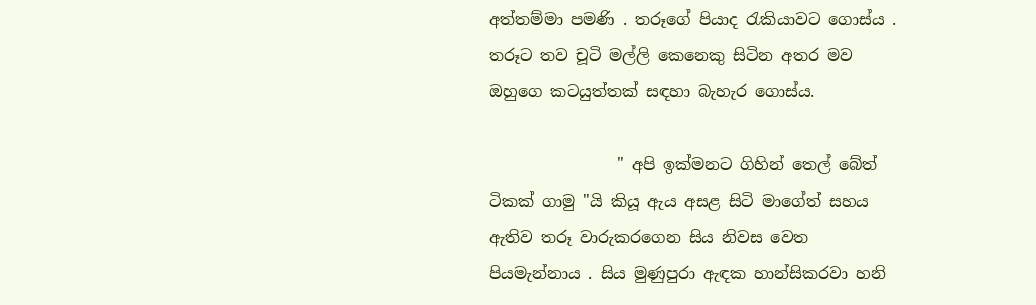අත්තම්මා පමණි . තරූගේ පියාද රැකියාවට ගොස්ය . තරූට තව චූටි මල්ලි කෙනෙකු සිටින අතර මව ඔහුගෙ කටයුත්තක් සඳහා බැහැර ගොස්ය.

                " අපි ඉක්මනට ගිහින් තෙල් බේත් ටිකක් ගාමු "යි කියූ ඇය අසළ සිටි මාගේත් සහය ඇතිව තරූ වාරුකරගෙන සිය නිවස වෙත පියමැන්නාය . සිය මුණුපුරා ඇඳක හාන්සිකරවා හනි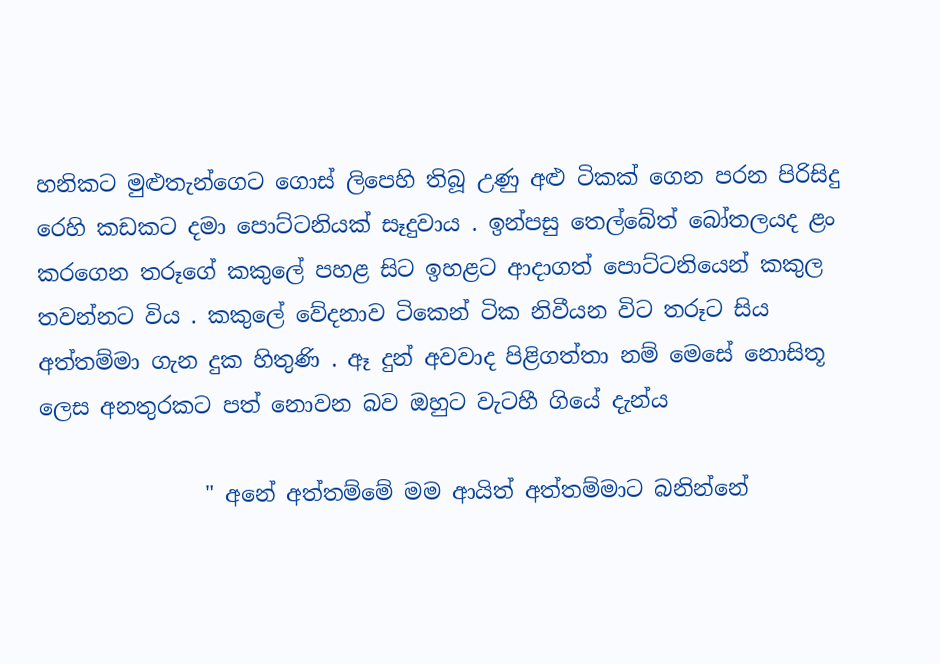හනිකට මුළුතැන්ගෙට ගොස් ලිපෙහි තිබූ උණු අළු ටිකක් ගෙන පරන පිරිසිදු රෙහි කඩකට දමා පොට්ටනියක් සෑදුවාය . ඉන්පසු තෙල්බේත් බෝතලයද ළං කරගෙන තරූගේ කකුලේ පහළ සිට ඉහළට ආදාගත් පොට්ටනියෙන් කකුල තවන්නට විය . කකුලේ වේදනාව ටිකෙන් ටික නිවීයන විට තරූට සිය අත්තම්මා ගැන දුක හිතුණි . ඈ දුන් අවවාද පිළිගත්තා නම් මෙසේ නොසිතූ ලෙස අනතුරකට පත් නොවන බව ඔහුට වැටහී ගියේ දැන්ය

               " අනේ අත්තම්මේ මම ආයිත් අත්තම්මාට බනින්නේ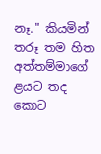නෑ." කියමින් තරූ තම හිත අත්තම්මාගේ ළයට තද කොට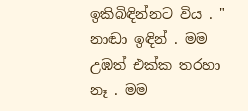ඉකිබිඳින්නට විය . " නාඬා ඉඳින් . මම උඹත් එක්ක තරහා නෑ . මම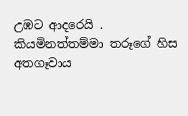උඹට ආදරෙයි . කියමිනත්තම්මා තරූගේ හිස අතගෑවාය